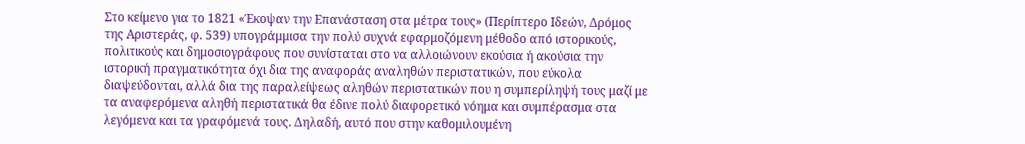Στο κείμενο για το 1821 «Έκοψαν την Επανάσταση στα μέτρα τους» (Περίπτερο Ιδεών, Δρόμος της Αριστεράς, φ. 539) υπογράμμισα την πολύ συχνά εφαρμοζόμενη μέθοδο από ιστορικούς, πολιτικούς και δημοσιογράφους που συνίσταται στο να αλλοιώνουν εκούσια ή ακούσια την ιστορική πραγματικότητα όχι δια της αναφοράς αναληθών περιστατικών, που εύκολα διαψεύδονται, αλλά δια της παραλείψεως αληθών περιστατικών που η συμπερίληψή τους μαζί με τα αναφερόμενα αληθή περιστατικά θα έδινε πολύ διαφορετικό νόημα και συμπέρασμα στα λεγόμενα και τα γραφόμενά τους. Δηλαδή, αυτό που στην καθομιλουμένη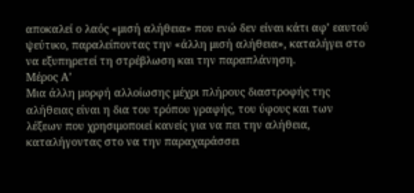αποκαλεί ο λαός «μισή αλήθεια» που ενώ δεν είναι κάτι αφ’ εαυτού ψεύτικο, παραλείποντας την «άλλη μισή αλήθεια», καταλήγει στο να εξυπηρετεί τη στρέβλωση και την παραπλάνηση.
Μέρος Α’
Μια άλλη μορφή αλλοίωσης μέχρι πλήρους διαστροφής της αλήθειας είναι η δια του τρόπου γραφής, του ύφους και των λέξεων που χρησιμοποιεί κανείς για να πει την αλήθεια, καταλήγοντας στο να την παραχαράσσει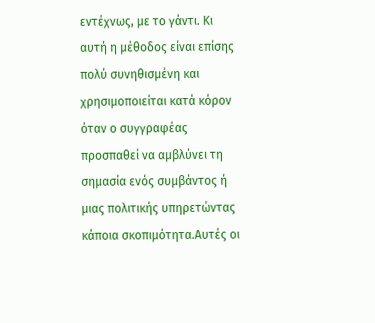εντέχνως, με το γάντι. Κι αυτή η μέθοδος είναι επίσης πολύ συνηθισμένη και χρησιμοποιείται κατά κόρον όταν ο συγγραφέας προσπαθεί να αμβλύνει τη σημασία ενός συμβάντος ή μιας πολιτικής υπηρετώντας κάποια σκοπιμότητα.Αυτές οι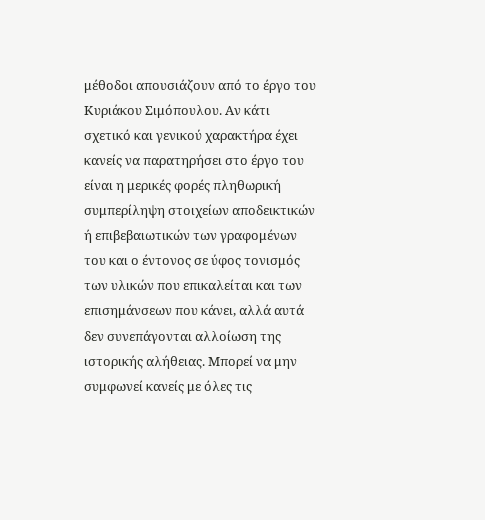μέθοδοι απουσιάζουν από το έργο του Κυριάκου Σιμόπουλου. Αν κάτι σχετικό και γενικού χαρακτήρα έχει κανείς να παρατηρήσει στο έργο του είναι η μερικές φορές πληθωρική συμπερίληψη στοιχείων αποδεικτικών ή επιβεβαιωτικών των γραφομένων του και ο έντονος σε ύφος τονισμός των υλικών που επικαλείται και των επισημάνσεων που κάνει, αλλά αυτά δεν συνεπάγονται αλλοίωση της ιστορικής αλήθειας. Μπορεί να μην συμφωνεί κανείς με όλες τις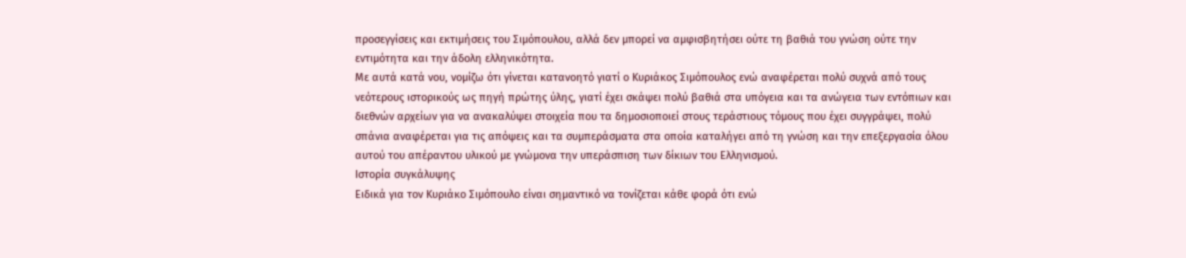προσεγγίσεις και εκτιμήσεις του Σιμόπουλου, αλλά δεν μπορεί να αμφισβητήσει ούτε τη βαθιά του γνώση ούτε την εντιμότητα και την άδολη ελληνικότητα.
Με αυτά κατά νου, νομίζω ότι γίνεται κατανοητό γιατί ο Κυριάκος Σιμόπουλος ενώ αναφέρεται πολύ συχνά από τους νεότερους ιστορικούς ως πηγή πρώτης ύλης, γιατί έχει σκάψει πολύ βαθιά στα υπόγεια και τα ανώγεια των εντόπιων και διεθνών αρχείων για να ανακαλύψει στοιχεία που τα δημοσιοποιεί στους τεράστιους τόμους που έχει συγγράψει, πολύ σπάνια αναφέρεται για τις απόψεις και τα συμπεράσματα στα οποία καταλήγει από τη γνώση και την επεξεργασία όλου αυτού του απέραντου υλικού με γνώμονα την υπεράσπιση των δίκιων του Ελληνισμού.
Ιστορία συγκάλυψης
Ειδικά για τον Κυριάκο Σιμόπουλο είναι σημαντικό να τονίζεται κάθε φορά ότι ενώ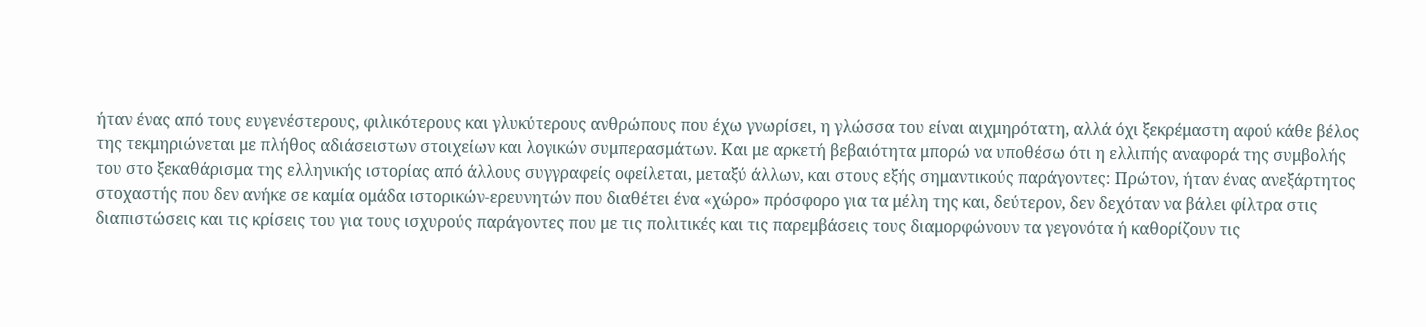ήταν ένας από τους ευγενέστερους, φιλικότερους και γλυκύτερους ανθρώπους που έχω γνωρίσει, η γλώσσα του είναι αιχμηρότατη, αλλά όχι ξεκρέμαστη αφού κάθε βέλος της τεκμηριώνεται με πλήθος αδιάσειστων στοιχείων και λογικών συμπερασμάτων. Και με αρκετή βεβαιότητα μπορώ να υποθέσω ότι η ελλιπής αναφορά της συμβολής του στο ξεκαθάρισμα της ελληνικής ιστορίας από άλλους συγγραφείς οφείλεται, μεταξύ άλλων, και στους εξής σημαντικούς παράγοντες: Πρώτον, ήταν ένας ανεξάρτητος στοχαστής που δεν ανήκε σε καμία ομάδα ιστορικών-ερευνητών που διαθέτει ένα «χώρο» πρόσφορο για τα μέλη της και, δεύτερον, δεν δεχόταν να βάλει φίλτρα στις διαπιστώσεις και τις κρίσεις του για τους ισχυρούς παράγοντες που με τις πολιτικές και τις παρεμβάσεις τους διαμορφώνουν τα γεγονότα ή καθορίζουν τις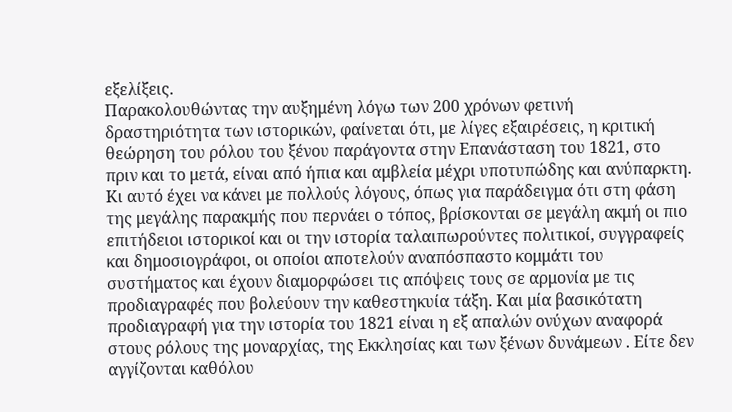εξελίξεις.
Παρακολουθώντας την αυξημένη λόγω των 200 χρόνων φετινή δραστηριότητα των ιστορικών, φαίνεται ότι, με λίγες εξαιρέσεις, η κριτική θεώρηση του ρόλου του ξένου παράγοντα στην Επανάσταση του 1821, στο πριν και το μετά, είναι από ήπια και αμβλεία μέχρι υποτυπώδης και ανύπαρκτη. Κι αυτό έχει να κάνει με πολλούς λόγους, όπως για παράδειγμα ότι στη φάση της μεγάλης παρακμής που περνάει ο τόπος, βρίσκονται σε μεγάλη ακμή οι πιο επιτήδειοι ιστορικοί και οι την ιστορία ταλαιπωρούντες πολιτικοί, συγγραφείς και δημοσιογράφοι, οι οποίοι αποτελούν αναπόσπαστο κομμάτι του συστήματος και έχουν διαμορφώσει τις απόψεις τους σε αρμονία με τις προδιαγραφές που βολεύουν την καθεστηκυία τάξη. Και μία βασικότατη προδιαγραφή για την ιστορία του 1821 είναι η εξ απαλών ονύχων αναφορά στους ρόλους της μοναρχίας, της Εκκλησίας και των ξένων δυνάμεων . Είτε δεν αγγίζονται καθόλου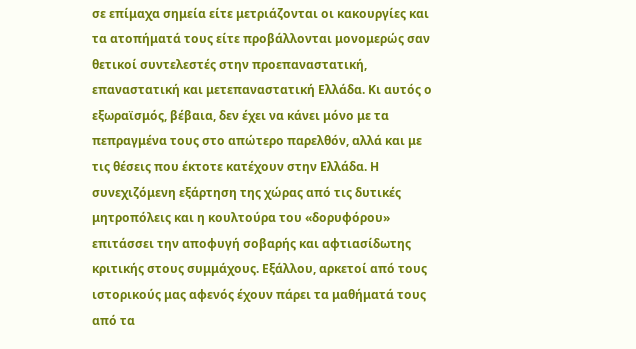σε επίμαχα σημεία είτε μετριάζονται οι κακουργίες και τα ατοπήματά τους είτε προβάλλονται μονομερώς σαν θετικοί συντελεστές στην προεπαναστατική, επαναστατική και μετεπαναστατική Ελλάδα. Κι αυτός ο εξωραϊσμός, βέβαια, δεν έχει να κάνει μόνο με τα πεπραγμένα τους στο απώτερο παρελθόν, αλλά και με τις θέσεις που έκτοτε κατέχουν στην Ελλάδα. Η συνεχιζόμενη εξάρτηση της χώρας από τις δυτικές μητροπόλεις και η κουλτούρα του «δορυφόρου» επιτάσσει την αποφυγή σοβαρής και αφτιασίδωτης κριτικής στους συμμάχους. Εξάλλου, αρκετοί από τους ιστορικούς μας αφενός έχουν πάρει τα μαθήματά τους από τα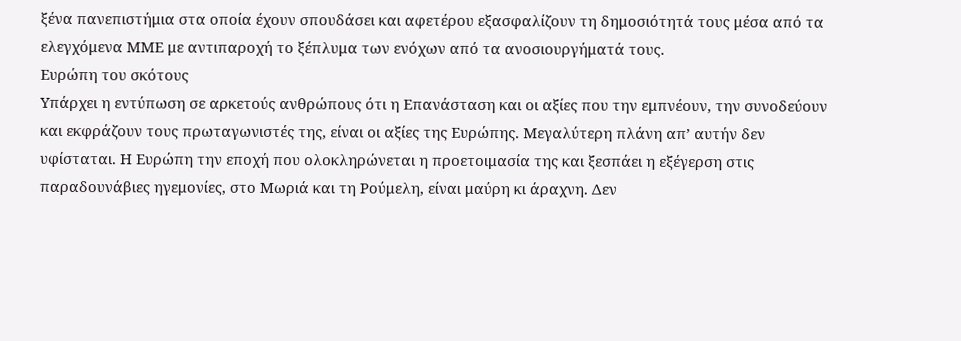ξένα πανεπιστήμια στα οποία έχουν σπουδάσει και αφετέρου εξασφαλίζουν τη δημοσιότητά τους μέσα από τα ελεγχόμενα ΜΜΕ με αντιπαροχή το ξέπλυμα των ενόχων από τα ανοσιουργήματά τους.
Ευρώπη του σκότους
Υπάρχει η εντύπωση σε αρκετούς ανθρώπους ότι η Επανάσταση και οι αξίες που την εμπνέουν, την συνοδεύουν και εκφράζουν τους πρωταγωνιστές της, είναι οι αξίες της Ευρώπης. Μεγαλύτερη πλάνη απ’ αυτήν δεν υφίσταται. Η Ευρώπη την εποχή που ολοκληρώνεται η προετοιμασία της και ξεσπάει η εξέγερση στις παραδουνάβιες ηγεμονίες, στο Μωριά και τη Ρούμελη, είναι μαύρη κι άραχνη. Δεν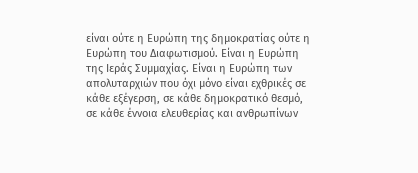είναι ούτε η Ευρώπη της δημοκρατίας ούτε η Ευρώπη του Διαφωτισμού. Είναι η Ευρώπη της Ιεράς Συμμαχίας. Είναι η Ευρώπη των απολυταρχιών που όχι μόνο είναι εχθρικές σε κάθε εξέγερση, σε κάθε δημοκρατικό θεσμό, σε κάθε έννοια ελευθερίας και ανθρωπίνων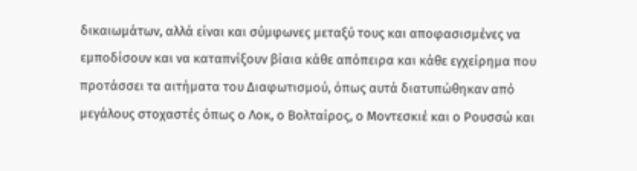δικαιωμάτων, αλλά είναι και σύμφωνες μεταξύ τους και αποφασισμένες να εμποδίσουν και να καταπνίξουν βίαια κάθε απόπειρα και κάθε εγχείρημα που προτάσσει τα αιτήματα του Διαφωτισμού, όπως αυτά διατυπώθηκαν από μεγάλους στοχαστές όπως ο Λοκ, ο Βολταίρος, ο Μοντεσκιέ και ο Ρουσσώ και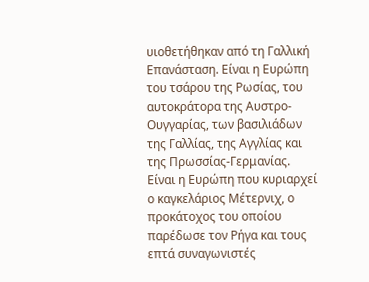υιοθετήθηκαν από τη Γαλλική Επανάσταση. Είναι η Ευρώπη του τσάρου της Ρωσίας, του αυτοκράτορα της Αυστρο-Ουγγαρίας, των βασιλιάδων της Γαλλίας, της Αγγλίας και της Πρωσσίας-Γερμανίας. Είναι η Ευρώπη που κυριαρχεί ο καγκελάριος Μέτερνιχ, ο προκάτοχος του οποίου παρέδωσε τον Ρήγα και τους επτά συναγωνιστές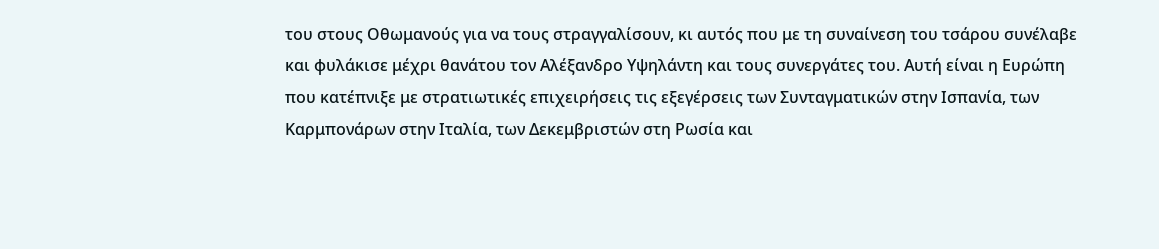του στους Οθωμανούς για να τους στραγγαλίσουν, κι αυτός που με τη συναίνεση του τσάρου συνέλαβε και φυλάκισε μέχρι θανάτου τον Αλέξανδρο Υψηλάντη και τους συνεργάτες του. Αυτή είναι η Ευρώπη που κατέπνιξε με στρατιωτικές επιχειρήσεις τις εξεγέρσεις των Συνταγματικών στην Ισπανία, των Καρμπονάρων στην Ιταλία, των Δεκεμβριστών στη Ρωσία και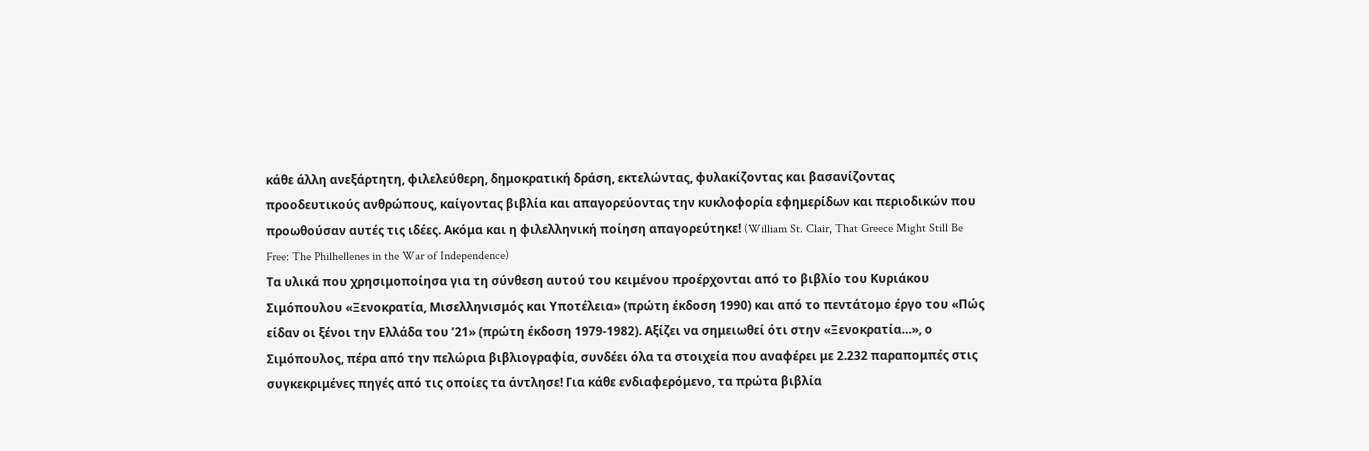κάθε άλλη ανεξάρτητη, φιλελεύθερη, δημοκρατική δράση, εκτελώντας, φυλακίζοντας και βασανίζοντας προοδευτικούς ανθρώπους, καίγοντας βιβλία και απαγορεύοντας την κυκλοφορία εφημερίδων και περιοδικών που προωθούσαν αυτές τις ιδέες. Ακόμα και η φιλελληνική ποίηση απαγορεύτηκε! (William St. Clair, That Greece Might Still Be Free: The Philhellenes in the War of Independence)
Τα υλικά που χρησιμοποίησα για τη σύνθεση αυτού του κειμένου προέρχονται από το βιβλίο του Κυριάκου Σιμόπουλου «Ξενοκρατία, Μισελληνισμός και Υποτέλεια» (πρώτη έκδοση 1990) και από το πεντάτομο έργο του «Πώς είδαν οι ξένοι την Ελλάδα του ’21» (πρώτη έκδοση 1979-1982). Αξίζει να σημειωθεί ότι στην «Ξενοκρατία…», ο Σιμόπουλος, πέρα από την πελώρια βιβλιογραφία, συνδέει όλα τα στοιχεία που αναφέρει με 2.232 παραπομπές στις συγκεκριμένες πηγές από τις οποίες τα άντλησε! Για κάθε ενδιαφερόμενο, τα πρώτα βιβλία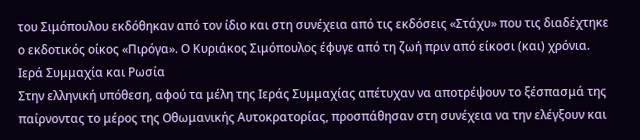του Σιμόπουλου εκδόθηκαν από τον ίδιο και στη συνέχεια από τις εκδόσεις «Στάχυ» που τις διαδέχτηκε ο εκδοτικός οίκος «Πιρόγα». Ο Κυριάκος Σιμόπουλος έφυγε από τη ζωή πριν από είκοσι (και) χρόνια.
Ιερά Συμμαχία και Ρωσία
Στην ελληνική υπόθεση, αφού τα μέλη της Ιεράς Συμμαχίας απέτυχαν να αποτρέψουν το ξέσπασμά της παίρνοντας το μέρος της Οθωμανικής Αυτοκρατορίας, προσπάθησαν στη συνέχεια να την ελέγξουν και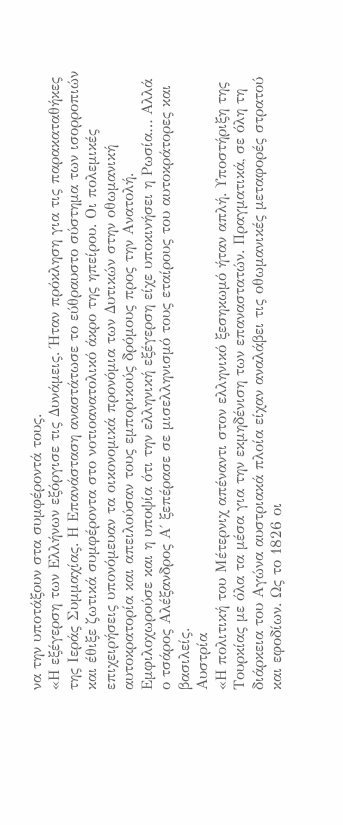να την υποτάξουν στα συμφέροντά τους.
«Η εξέγερση των Ελλήνων εξόργισε τις Δυνάμεις. Ήταν πρόκληση για τις παρακαταθήκες της Ιεράς Συμμαχίας. Η Επανάσταση αναστάτωσε το εύθραυστο σύστημα των ισορροπιών και έθιξε ζωτικά συμφέροντα στο νοτιοανατολικό άκρο της ηπείρου. Οι πολεμικές επιχειρήσεις υπονόμευαν τα οικονομικά προνόμια των Δυτικών στην οθωμανική αυτοκρατορία και απειλούσαν τους εμπορικούς δρόμους προς την Ανατολή. Εμφιλοχωρούσε και η υποψία ότι την ελληνική εξέγερση είχε υποκινήσει η Ρωσία… Αλλά ο τσάρος Αλέξανδρος Α΄ ξεπέρασε σε μισελληνισμό τους εταίρους του αυτοκράτορες και βασιλείς.
Αυστρία
«Η πολιτική του Μέτερνιχ απέναντι στον ελληνικό ξεσηκωμό ήταν απλή. Υποστήριξη της Τουρκίας με όλα τα μέσα για την εκμηδένιση των επαναστατών. Πραγματικά, σε όλη τη διάρκεια του Αγώνα αυστριακά πλοία είχαν αναλάβει τις οθωμανικές μεταφορές στρατού και εφοδίων. Ως το 1826 οι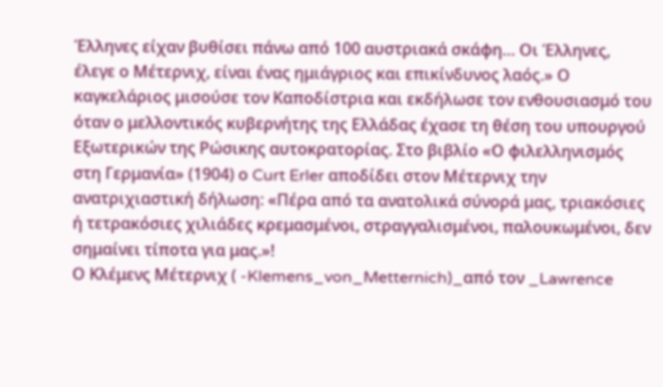Έλληνες είχαν βυθίσει πάνω από 100 αυστριακά σκάφη… Οι Έλληνες, έλεγε ο Μέτερνιχ, είναι ένας ημιάγριος και επικίνδυνος λαός.» Ο καγκελάριος μισούσε τον Καποδίστρια και εκδήλωσε τον ενθουσιασμό του όταν ο μελλοντικός κυβερνήτης της Ελλάδας έχασε τη θέση του υπουργού Εξωτερικών της Ρώσικης αυτοκρατορίας. Στο βιβλίο «Ο φιλελληνισμός στη Γερμανία» (1904) ο Curt Erler αποδίδει στον Μέτερνιχ την ανατριχιαστική δήλωση: «Πέρα από τα ανατολικά σύνορά μας, τριακόσιες ή τετρακόσιες χιλιάδες κρεμασμένοι, στραγγαλισμένοι, παλουκωμένοι, δεν σημαίνει τίποτα για μας.»!
Ο Κλέμενς Μέτερνιχ ( -Klemens_von_Metternich)_από τον _Lawrence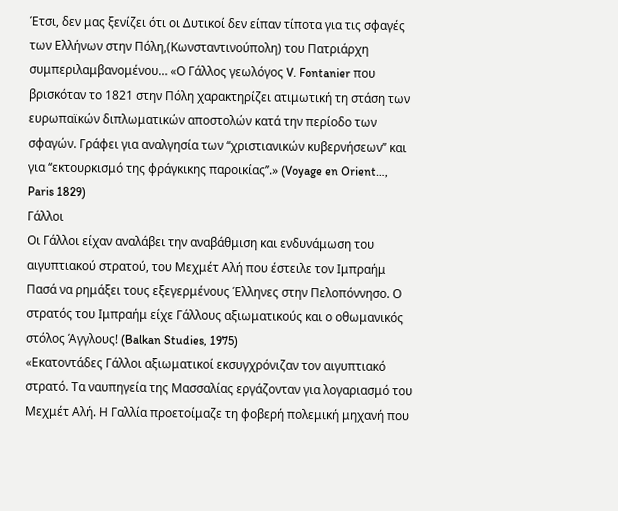Έτσι, δεν μας ξενίζει ότι οι Δυτικοί δεν είπαν τίποτα για τις σφαγές των Ελλήνων στην Πόλη,(Κωνσταντινούπολη) του Πατριάρχη συμπεριλαμβανομένου… «Ο Γάλλος γεωλόγος V. Fontanier που βρισκόταν το 1821 στην Πόλη χαρακτηρίζει ατιμωτική τη στάση των ευρωπαϊκών διπλωματικών αποστολών κατά την περίοδο των σφαγών. Γράφει για αναλγησία των ‘‘χριστιανικών κυβερνήσεων’’ και για ‘‘εκτουρκισμό της φράγκικης παροικίας’’.» (Voyage en Orient…, Paris 1829)
Γάλλοι
Οι Γάλλοι είχαν αναλάβει την αναβάθμιση και ενδυνάμωση του αιγυπτιακού στρατού, του Μεχμέτ Αλή που έστειλε τον Ιμπραήμ Πασά να ρημάξει τους εξεγερμένους Έλληνες στην Πελοπόννησο. Ο στρατός του Ιμπραήμ είχε Γάλλους αξιωματικούς και ο οθωμανικός στόλος Άγγλους! (Balkan Studies, 1975)
«Εκατοντάδες Γάλλοι αξιωματικοί εκσυγχρόνιζαν τον αιγυπτιακό στρατό. Τα ναυπηγεία της Μασσαλίας εργάζονταν για λογαριασμό του Μεχμέτ Αλή. Η Γαλλία προετοίμαζε τη φοβερή πολεμική μηχανή που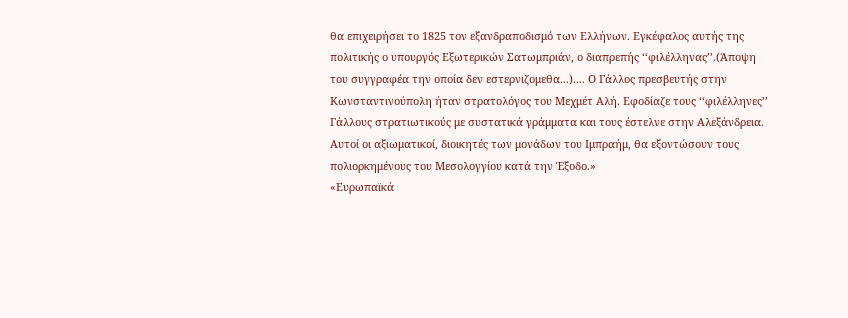θα επιχειρήσει το 1825 τον εξανδραποδισμό των Ελλήνων. Εγκέφαλος αυτής της πολιτικής ο υπουργός Εξωτερικών Σατωμπριάν, ο διαπρεπής ‘‘φιλέλληνας’’.(Άποψη του συγγραφέα την οποία δεν εστερνιζομεθα...).... Ο Γάλλος πρεσβευτής στην Κωνσταντινούπολη ήταν στρατολόγος του Μεχμέτ Αλή. Εφοδίαζε τους ‘‘φιλέλληνες’’ Γάλλους στρατιωτικούς με συστατικά γράμματα και τους έστελνε στην Αλεξάνδρεια. Αυτοί οι αξιωματικοί, διοικητές των μονάδων του Ιμπραήμ, θα εξοντώσουν τους πολιορκημένους του Μεσολογγίου κατά την Έξοδο.»
«Ευρωπαϊκά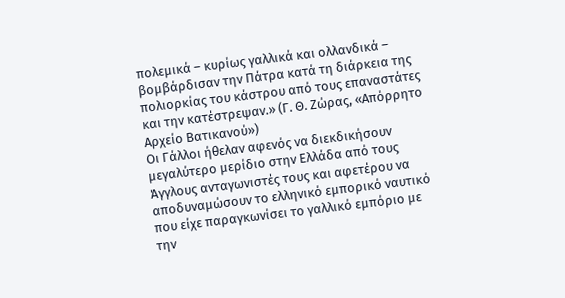πολεμικά – κυρίως γαλλικά και ολλανδικά – βομβάρδισαν την Πάτρα κατά τη διάρκεια της πολιορκίας του κάστρου από τους επαναστάτες και την κατέστρεψαν.» (Γ. Θ. Ζώρας, «Απόρρητο Αρχείο Βατικανού»)
Οι Γάλλοι ήθελαν αφενός να διεκδικήσουν μεγαλύτερο μερίδιο στην Ελλάδα από τους Άγγλους ανταγωνιστές τους και αφετέρου να αποδυναμώσουν το ελληνικό εμπορικό ναυτικό που είχε παραγκωνίσει το γαλλικό εμπόριο με την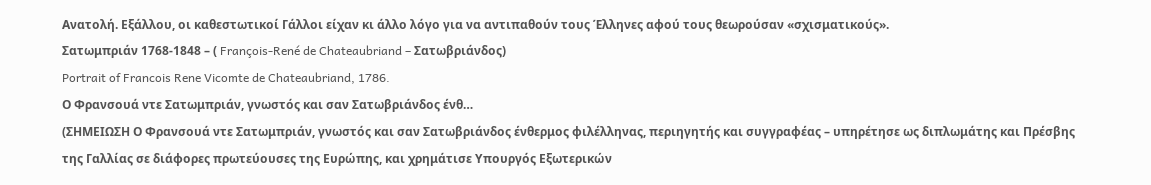Ανατολή. Εξάλλου, οι καθεστωτικοί Γάλλοι είχαν κι άλλο λόγο για να αντιπαθούν τους Έλληνες αφού τους θεωρούσαν «σχισματικούς».
Σατωμπριάν 1768-1848 – ( François-René de Chateaubriand – Σατωβριάνδος)
Portrait of Francois Rene Vicomte de Chateaubriand, 1786.
Ο Φρανσουά ντε Σατωμπριάν, γνωστός και σαν Σατωβριάνδος ένθ…
(ΣΗΜΕΙΩΣΗ Ο Φρανσουά ντε Σατωμπριάν, γνωστός και σαν Σατωβριάνδος ένθερμος φιλέλληνας, περιηγητής και συγγραφέας – υπηρέτησε ως διπλωμάτης και Πρέσβης της Γαλλίας σε διάφορες πρωτεύουσες της Ευρώπης, και χρημάτισε Υπουργός Εξωτερικών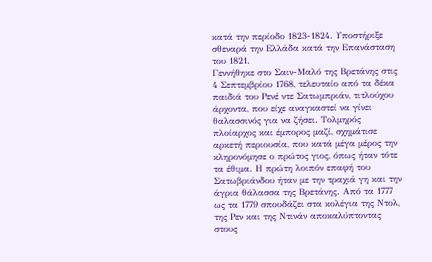κατά την περίοδο 1823-1824. Υποστήριξε σθεναρά την Ελλάδα κατά την Επανάσταση του 1821.
Γεννήθηκε στο Σαιν-Μαλό της Βρετάνης στις 4 Σεπτεμβρίου 1768, τελευταίο από τα δέκα παιδιά του Ρενέ ντε Σατωμπριάν, τιτλούχου άρχοντα, που είχε αναγκαστεί να γίνει θαλασσινός για να ζήσει. Τολμηρός πλοίαρχος και έμπορος μαζί, σχημάτισε αρκετή περιουσία, που κατά μέγα μέρος την κληρονόμησε ο πρώτος γιος, όπως ήταν τότε τα έθιμα. Η πρώτη λοιπόν επαφή του Σατωβριάνδου ήταν με την τραχιά γη και την άγρια θάλασσα της Βρετάνης. Από τα 1777 ως τα 1779 σπουδάζει στα κολέγια της Ντολ, της Ρεν και της Ντινάν αποκαλύπτοντας στους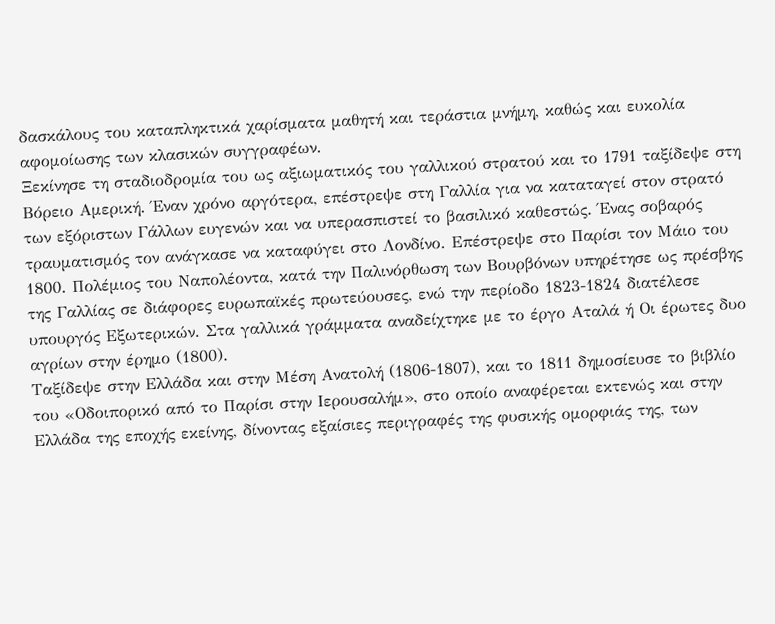δασκάλους του καταπληκτικά χαρίσματα μαθητή και τεράστια μνήμη, καθώς και ευκολία αφομοίωσης των κλασικών συγγραφέων.
Ξεκίνησε τη σταδιοδρομία του ως αξιωματικός του γαλλικού στρατού και το 1791 ταξίδεψε στη Βόρειο Αμερική. Έναν χρόνο αργότερα, επέστρεψε στη Γαλλία για να καταταγεί στον στρατό των εξόριστων Γάλλων ευγενών και να υπερασπιστεί το βασιλικό καθεστώς. Ένας σοβαρός τραυματισμός τον ανάγκασε να καταφύγει στο Λονδίνο. Επέστρεψε στο Παρίσι τον Μάιο του 1800. Πολέμιος του Ναπολέοντα, κατά την Παλινόρθωση των Βουρβόνων υπηρέτησε ως πρέσβης της Γαλλίας σε διάφορες ευρωπαϊκές πρωτεύουσες, ενώ την περίοδο 1823-1824 διατέλεσε υπουργός Εξωτερικών. Στα γαλλικά γράμματα αναδείχτηκε με το έργο Αταλά ή Οι έρωτες δυο αγρίων στην έρημο (1800).
Ταξίδεψε στην Ελλάδα και στην Μέση Ανατολή (1806-1807), και το 1811 δημοσίευσε το βιβλίο του «Οδοιπορικό από το Παρίσι στην Ιερουσαλήμ», στο οποίο αναφέρεται εκτενώς και στην Ελλάδα της εποχής εκείνης, δίνοντας εξαίσιες περιγραφές της φυσικής ομορφιάς της, των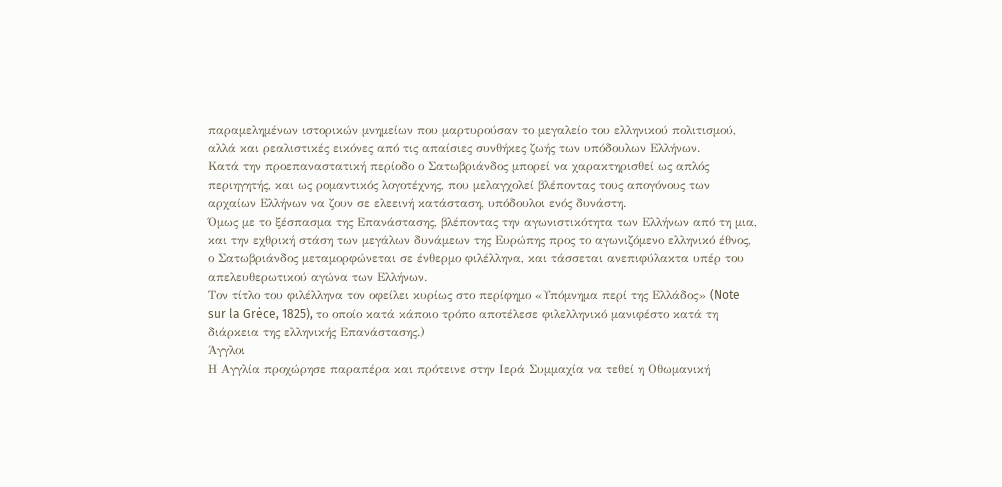παραμελημένων ιστορικών μνημείων που μαρτυρούσαν το μεγαλείο του ελληνικού πολιτισμού, αλλά και ρεαλιστικές εικόνες από τις απαίσιες συνθήκες ζωής των υπόδουλων Ελλήνων.
Κατά την προεπαναστατική περίοδο ο Σατωβριάνδος μπορεί να χαρακτηρισθεί ως απλός περιηγητής, και ως ρομαντικός λογοτέχνης, που μελαγχολεί βλέποντας τους απογόνους των αρχαίων Ελλήνων να ζουν σε ελεεινή κατάσταση, υπόδουλοι ενός δυνάστη.
Όμως με το ξέσπασμα της Επανάστασης, βλέποντας την αγωνιστικότητα των Ελλήνων από τη μια, και την εχθρική στάση των μεγάλων δυνάμεων της Ευρώπης προς το αγωνιζόμενο ελληνικό έθνος, ο Σατωβριάνδος μεταμορφώνεται σε ένθερμο φιλέλληνα, και τάσσεται ανεπιφύλακτα υπέρ του απελευθερωτικού αγώνα των Ελλήνων.
Τον τίτλο του φιλέλληνα τον οφείλει κυρίως στο περίφημο «Υπόμνημα περί της Ελλάδος» (Note sur la Grėce, 1825), το οποίο κατά κάποιο τρόπο αποτέλεσε φιλελληνικό μανιφέστο κατά τη διάρκεια της ελληνικής Επανάστασης.)
Άγγλοι
Η Αγγλία προχώρησε παραπέρα και πρότεινε στην Ιερά Συμμαχία να τεθεί η Οθωμανική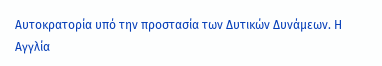Αυτοκρατορία υπό την προστασία των Δυτικών Δυνάμεων. Η Αγγλία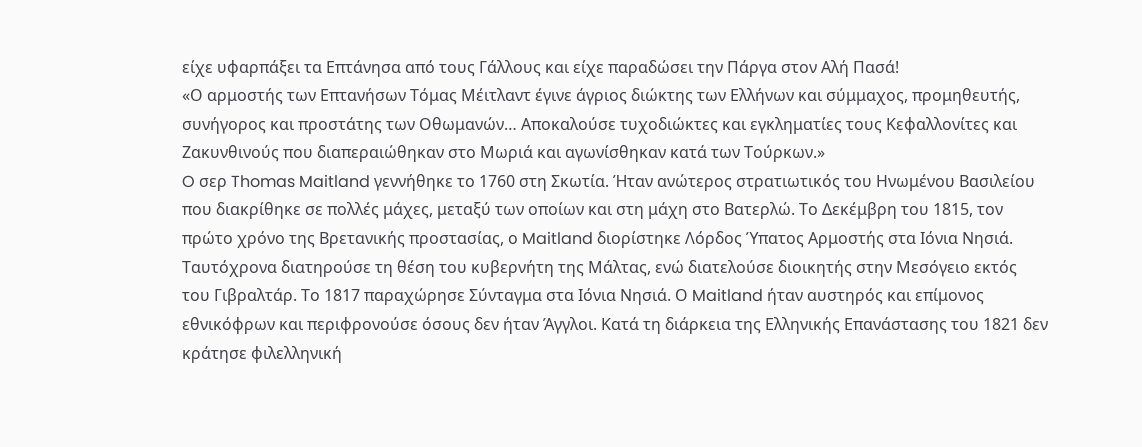είχε υφαρπάξει τα Επτάνησα από τους Γάλλους και είχε παραδώσει την Πάργα στον Αλή Πασά!
«Ο αρμοστής των Επτανήσων Τόμας Μέιτλαντ έγινε άγριος διώκτης των Ελλήνων και σύμμαχος, προμηθευτής, συνήγορος και προστάτης των Οθωμανών… Αποκαλούσε τυχοδιώκτες και εγκληματίες τους Κεφαλλονίτες και Ζακυνθινούς που διαπεραιώθηκαν στο Μωριά και αγωνίσθηκαν κατά των Τούρκων.»
O σερ Thomas Maitland γεννήθηκε το 1760 στη Σκωτία. Ήταν ανώτερος στρατιωτικός του Ηνωμένου Βασιλείου που διακρίθηκε σε πολλές μάχες, μεταξύ των οποίων και στη μάχη στο Βατερλώ. Το Δεκέμβρη του 1815, τον πρώτο χρόνο της Βρετανικής προστασίας, ο Maitland διορίστηκε Λόρδος Ύπατος Αρμοστής στα Ιόνια Νησιά. Ταυτόχρονα διατηρούσε τη θέση του κυβερνήτη της Μάλτας, ενώ διατελούσε διοικητής στην Μεσόγειο εκτός του Γιβραλτάρ. Το 1817 παραχώρησε Σύνταγμα στα Ιόνια Νησιά. Ο Maitland ήταν αυστηρός και επίμονος εθνικόφρων και περιφρονούσε όσους δεν ήταν Άγγλοι. Κατά τη διάρκεια της Ελληνικής Επανάστασης του 1821 δεν κράτησε φιλελληνική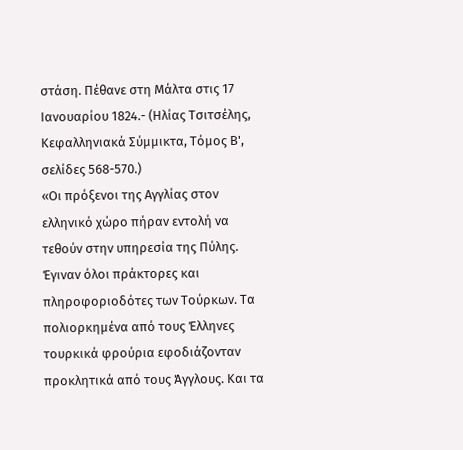στάση. Πέθανε στη Μάλτα στις 17 Ιανουαρίου 1824.- (Ηλίας Τσιτσέλης, Κεφαλληνιακά Σύμμικτα, Τόμος Β', σελίδες 568-570.)
«Οι πρόξενοι της Αγγλίας στον ελληνικό χώρο πήραν εντολή να τεθούν στην υπηρεσία της Πύλης. Έγιναν όλοι πράκτορες και πληροφοριοδότες των Τούρκων. Τα πολιορκημένα από τους Έλληνες τουρκικά φρούρια εφοδιάζονταν προκλητικά από τους Άγγλους. Και τα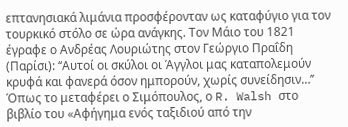επτανησιακά λιμάνια προσφέρονταν ως καταφύγιο για τον τουρκικό στόλο σε ώρα ανάγκης. Τον Μάιο του 1821 έγραφε ο Ανδρέας Λουριώτης στον Γεώργιο Πραΐδη (Παρίσι): ‘‘Αυτοί οι σκύλοι οι Άγγλοι μας καταπολεμούν κρυφά και φανερά όσον ημπορούν, χωρίς συνείδησιν…’’ Όπως το μεταφέρει ο Σιμόπουλος, ο R. Walsh στο βιβλίο του «Αφήγημα ενός ταξιδιού από την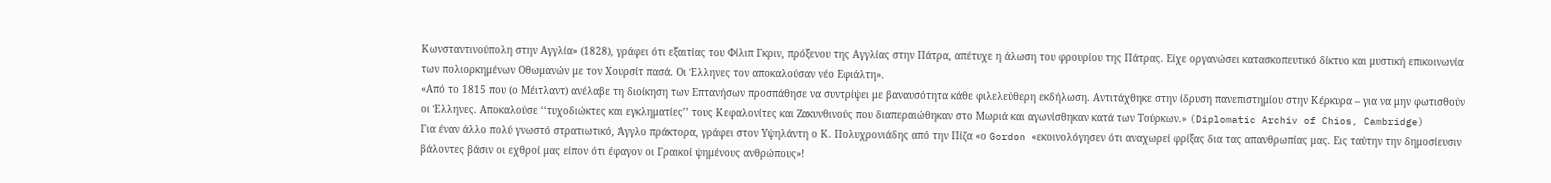Κωνσταντινούπολη στην Αγγλία» (1828), γράφει ότι εξαιτίας του Φίλιπ Γκριν, πρόξενου της Αγγλίας στην Πάτρα, απέτυχε η άλωση του φρουρίου της Πάτρας. Είχε οργανώσει κατασκοπευτικό δίκτυο και μυστική επικοινωνία των πολιορκημένων Οθωμανών με τον Χουρσίτ πασά. Οι Έλληνες τον αποκαλούσαν νέο Εφιάλτη».
«Από το 1815 που (ο Μέιτλαντ) ανέλαβε τη διοίκηση των Επτανήσων προσπάθησε να συντρίψει με βαναυσότητα κάθε φιλελεύθερη εκδήλωση. Αντιτάχθηκε στην ίδρυση πανεπιστημίου στην Κέρκυρα – για να μην φωτισθούν οι Έλληνες. Αποκαλούσε ‘‘τυχοδιώκτες και εγκληματίες’’ τους Κεφαλονίτες και Ζακυνθινούς που διαπεραιώθηκαν στο Μωριά και αγωνίσθηκαν κατά των Τούρκων.» (Diplomatic Archiv of Chios, Cambridge)
Για έναν άλλο πολύ γνωστό στρατιωτικό, Άγγλο πράκτορα, γράφει στον Υψηλάντη ο Κ. Πολυχρονιάδης από την Πίζα «ο Gordon «εκοινολόγησεν ότι αναχωρεί φρίξας δια τας απανθρωπίας μας. Εις ταύτην την δημοσίευσιν βάλοντες βάσιν οι εχθροί μας είπον ότι έφαγον οι Γραικοί ψημένους ανθρώπους»!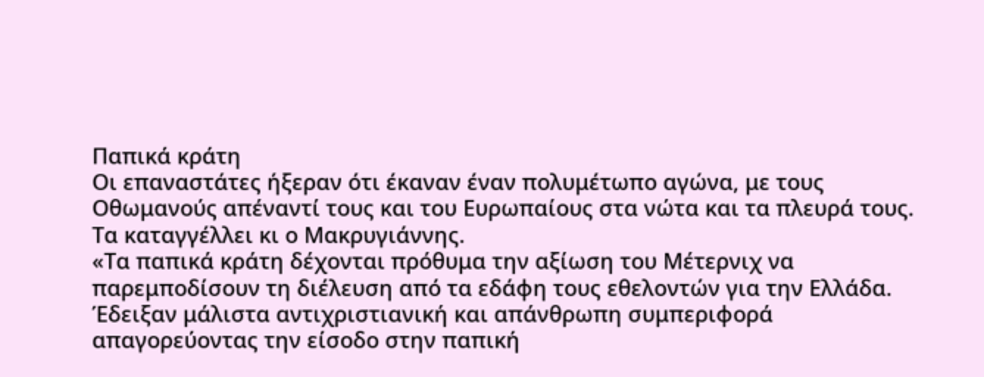Παπικά κράτη
Οι επαναστάτες ήξεραν ότι έκαναν έναν πολυμέτωπο αγώνα, με τους Οθωμανούς απέναντί τους και του Ευρωπαίους στα νώτα και τα πλευρά τους. Τα καταγγέλλει κι ο Μακρυγιάννης.
«Τα παπικά κράτη δέχονται πρόθυμα την αξίωση του Μέτερνιχ να παρεμποδίσουν τη διέλευση από τα εδάφη τους εθελοντών για την Ελλάδα. Έδειξαν μάλιστα αντιχριστιανική και απάνθρωπη συμπεριφορά απαγορεύοντας την είσοδο στην παπική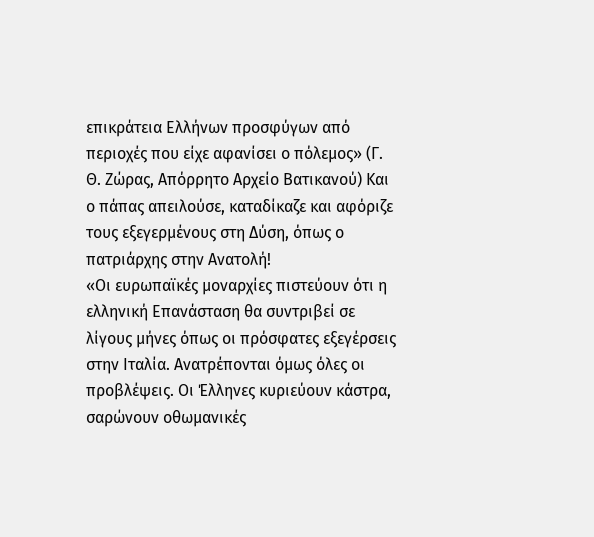επικράτεια Ελλήνων προσφύγων από περιοχές που είχε αφανίσει ο πόλεμος» (Γ. Θ. Ζώρας, Απόρρητο Αρχείο Βατικανού) Και ο πάπας απειλούσε, καταδίκαζε και αφόριζε τους εξεγερμένους στη Δύση, όπως ο πατριάρχης στην Ανατολή!
«Οι ευρωπαϊκές μοναρχίες πιστεύουν ότι η ελληνική Επανάσταση θα συντριβεί σε λίγους μήνες όπως οι πρόσφατες εξεγέρσεις στην Ιταλία. Ανατρέπονται όμως όλες οι προβλέψεις. Οι Έλληνες κυριεύουν κάστρα, σαρώνουν οθωμανικές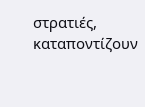στρατιές, καταποντίζουν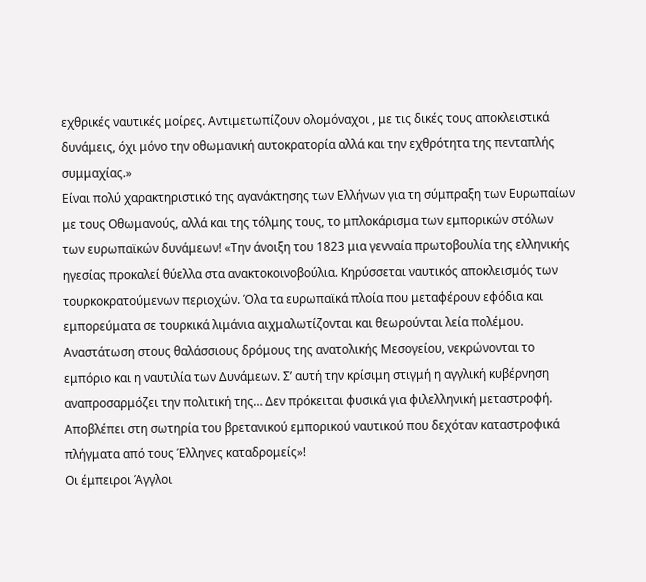εχθρικές ναυτικές μοίρες. Αντιμετωπίζουν ολομόναχοι , με τις δικές τους αποκλειστικά δυνάμεις, όχι μόνο την οθωμανική αυτοκρατορία αλλά και την εχθρότητα της πενταπλής συμμαχίας.»
Είναι πολύ χαρακτηριστικό της αγανάκτησης των Ελλήνων για τη σύμπραξη των Ευρωπαίων με τους Οθωμανούς, αλλά και της τόλμης τους, το μπλοκάρισμα των εμπορικών στόλων των ευρωπαϊκών δυνάμεων! «Την άνοιξη του 1823 μια γενναία πρωτοβουλία της ελληνικής ηγεσίας προκαλεί θύελλα στα ανακτοκοινοβούλια. Κηρύσσεται ναυτικός αποκλεισμός των τουρκοκρατούμενων περιοχών. Όλα τα ευρωπαϊκά πλοία που μεταφέρουν εφόδια και εμπορεύματα σε τουρκικά λιμάνια αιχμαλωτίζονται και θεωρούνται λεία πολέμου.
Αναστάτωση στους θαλάσσιους δρόμους της ανατολικής Μεσογείου, νεκρώνονται το εμπόριο και η ναυτιλία των Δυνάμεων. Σ’ αυτή την κρίσιμη στιγμή η αγγλική κυβέρνηση αναπροσαρμόζει την πολιτική της… Δεν πρόκειται φυσικά για φιλελληνική μεταστροφή. Αποβλέπει στη σωτηρία του βρετανικού εμπορικού ναυτικού που δεχόταν καταστροφικά πλήγματα από τους Έλληνες καταδρομείς»!
Οι έμπειροι Άγγλοι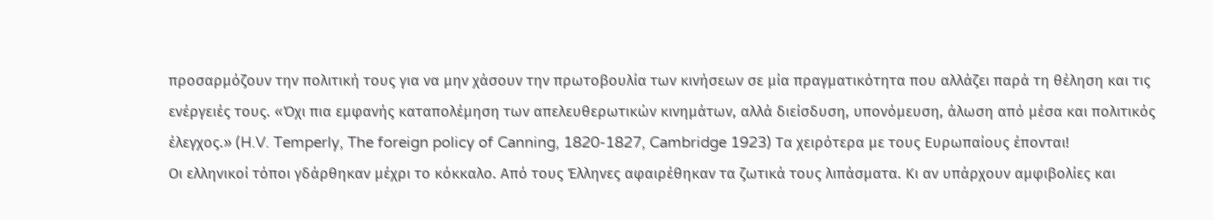προσαρμόζουν την πολιτική τους για να μην χάσουν την πρωτοβουλία των κινήσεων σε μία πραγματικότητα που αλλάζει παρά τη θέληση και τις ενέργειές τους. «Όχι πια εμφανής καταπολέμηση των απελευθερωτικών κινημάτων, αλλά διείσδυση, υπονόμευση, άλωση από μέσα και πολιτικός έλεγχος.» (H.V. Temperly, The foreign policy of Canning, 1820-1827, Cambridge 1923) Τα χειρότερα με τους Ευρωπαίους έπονται!
Οι ελληνικοί τόποι γδάρθηκαν μέχρι το κόκκαλο. Από τους Έλληνες αφαιρέθηκαν τα ζωτικά τους λιπάσματα. Κι αν υπάρχουν αμφιβολίες και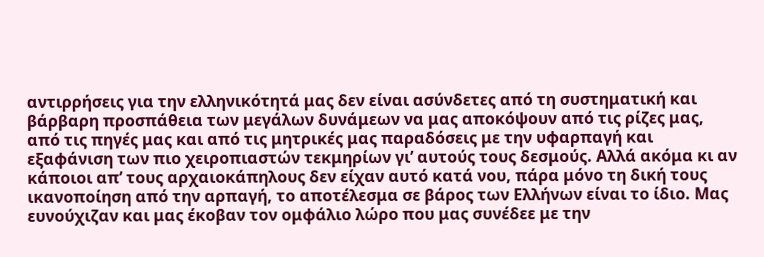αντιρρήσεις για την ελληνικότητά μας δεν είναι ασύνδετες από τη συστηματική και βάρβαρη προσπάθεια των μεγάλων δυνάμεων να μας αποκόψουν από τις ρίζες μας, από τις πηγές μας και από τις μητρικές μας παραδόσεις με την υφαρπαγή και εξαφάνιση των πιο χειροπιαστών τεκμηρίων γι’ αυτούς τους δεσμούς. Αλλά ακόμα κι αν κάποιοι απ’ τους αρχαιοκάπηλους δεν είχαν αυτό κατά νου, πάρα μόνο τη δική τους ικανοποίηση από την αρπαγή, το αποτέλεσμα σε βάρος των Ελλήνων είναι το ίδιο. Μας ευνούχιζαν και μας έκοβαν τον ομφάλιο λώρο που μας συνέδεε με την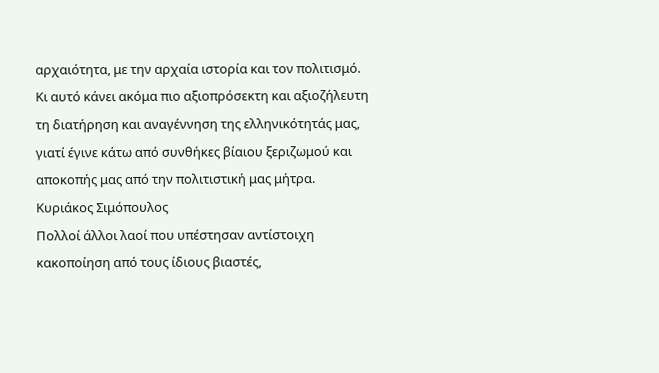αρχαιότητα, με την αρχαία ιστορία και τον πολιτισμό. Κι αυτό κάνει ακόμα πιο αξιοπρόσεκτη και αξιοζήλευτη τη διατήρηση και αναγέννηση της ελληνικότητάς μας, γιατί έγινε κάτω από συνθήκες βίαιου ξεριζωμού και αποκοπής μας από την πολιτιστική μας μήτρα.
Κυριάκος Σιμόπουλος
Πολλοί άλλοι λαοί που υπέστησαν αντίστοιχη κακοποίηση από τους ίδιους βιαστές,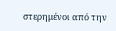στερημένοι από την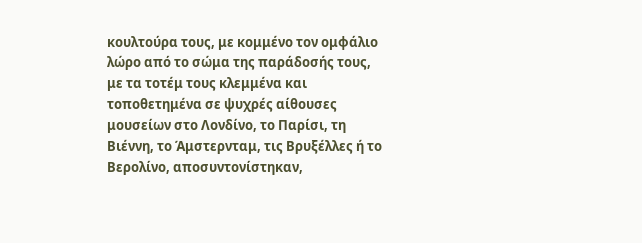κουλτούρα τους, με κομμένο τον ομφάλιο λώρο από το σώμα της παράδοσής τους, με τα τοτέμ τους κλεμμένα και τοποθετημένα σε ψυχρές αίθουσες μουσείων στο Λονδίνο, το Παρίσι, τη Βιέννη, το Άμστερνταμ, τις Βρυξέλλες ή το Βερολίνο, αποσυντονίστηκαν,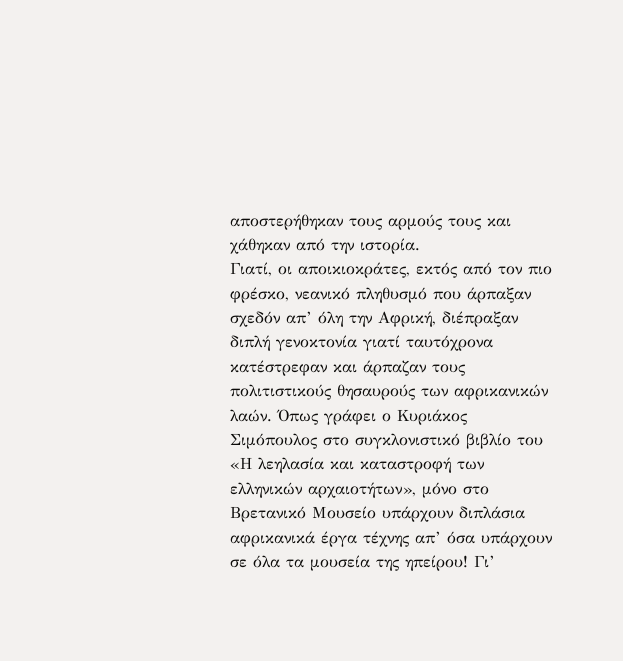αποστερήθηκαν τους αρμούς τους και χάθηκαν από την ιστορία.
Γιατί, οι αποικιοκράτες, εκτός από τον πιο φρέσκο, νεανικό πληθυσμό που άρπαξαν σχεδόν απ’ όλη την Αφρική, διέπραξαν διπλή γενοκτονία γιατί ταυτόχρονα κατέστρεφαν και άρπαζαν τους πολιτιστικούς θησαυρούς των αφρικανικών λαών. Όπως γράφει ο Κυριάκος Σιμόπουλος στο συγκλονιστικό βιβλίο του «Η λεηλασία και καταστροφή των ελληνικών αρχαιοτήτων», μόνο στο Βρετανικό Μουσείο υπάρχουν διπλάσια αφρικανικά έργα τέχνης απ’ όσα υπάρχουν σε όλα τα μουσεία της ηπείρου! Γι’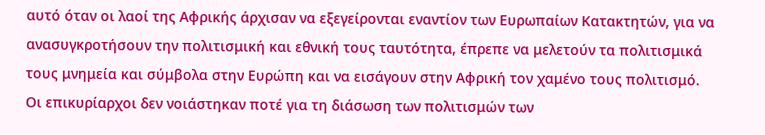αυτό όταν οι λαοί της Αφρικής άρχισαν να εξεγείρονται εναντίον των Ευρωπαίων Κατακτητών, για να ανασυγκροτήσουν την πολιτισμική και εθνική τους ταυτότητα, έπρεπε να μελετούν τα πολιτισμικά τους μνημεία και σύμβολα στην Ευρώπη και να εισάγουν στην Αφρική τον χαμένο τους πολιτισμό.
Οι επικυρίαρχοι δεν νοιάστηκαν ποτέ για τη διάσωση των πολιτισμών των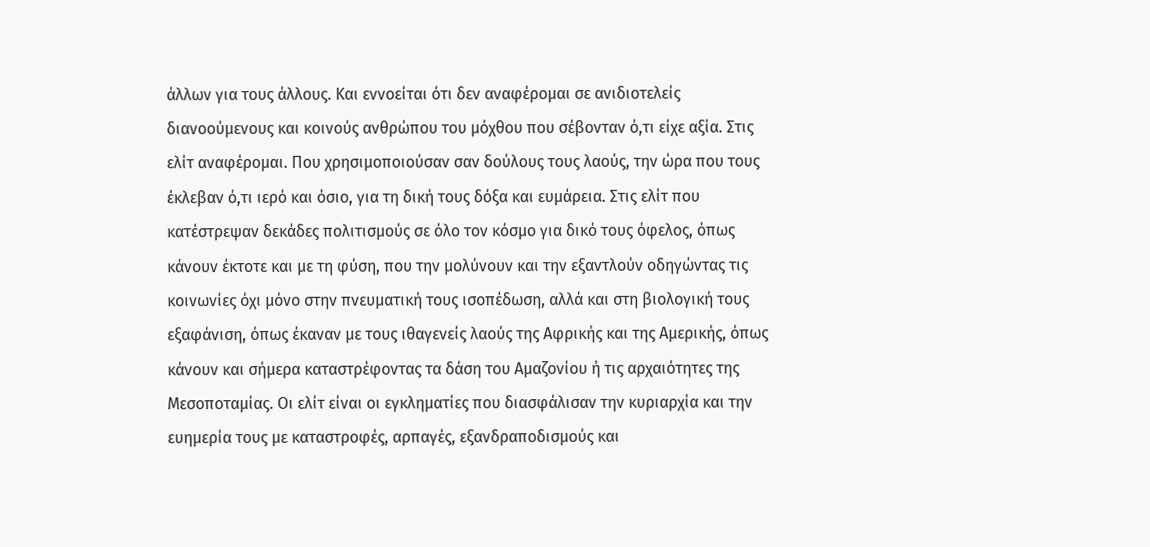άλλων για τους άλλους. Και εννοείται ότι δεν αναφέρομαι σε ανιδιοτελείς διανοούμενους και κοινούς ανθρώπου του μόχθου που σέβονταν ό,τι είχε αξία. Στις ελίτ αναφέρομαι. Που χρησιμοποιούσαν σαν δούλους τους λαούς, την ώρα που τους έκλεβαν ό,τι ιερό και όσιο, για τη δική τους δόξα και ευμάρεια. Στις ελίτ που κατέστρεψαν δεκάδες πολιτισμούς σε όλο τον κόσμο για δικό τους όφελος, όπως κάνουν έκτοτε και με τη φύση, που την μολύνουν και την εξαντλούν οδηγώντας τις κοινωνίες όχι μόνο στην πνευματική τους ισοπέδωση, αλλά και στη βιολογική τους εξαφάνιση, όπως έκαναν με τους ιθαγενείς λαούς της Αφρικής και της Αμερικής, όπως κάνουν και σήμερα καταστρέφοντας τα δάση του Αμαζονίου ή τις αρχαιότητες της Μεσοποταμίας. Οι ελίτ είναι οι εγκληματίες που διασφάλισαν την κυριαρχία και την ευημερία τους με καταστροφές, αρπαγές, εξανδραποδισμούς και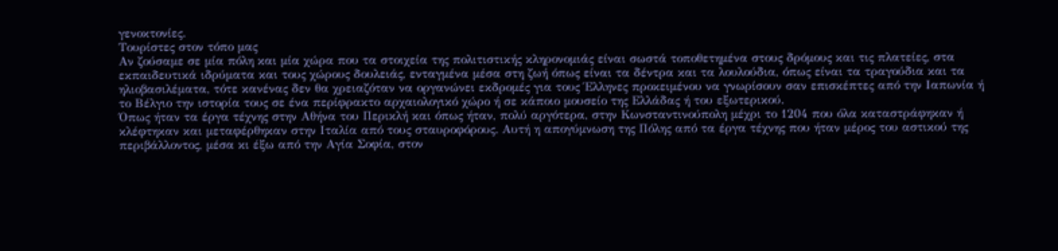γενοκτονίες.
Τουρίστες στον τόπο μας
Αν ζούσαμε σε μία πόλη και μία χώρα που τα στοιχεία της πολιτιστικής κληρονομιάς είναι σωστά τοποθετημένα στους δρόμους και τις πλατείες, στα εκπαιδευτικά ιδρύματα και τους χώρους δουλειάς, ενταγμένα μέσα στη ζωή όπως είναι τα δέντρα και τα λουλούδια, όπως είναι τα τραγούδια και τα ηλιοβασιλέματα, τότε κανένας δεν θα χρειαζόταν να οργανώνει εκδρομές για τους Έλληνες προκειμένου να γνωρίσουν σαν επισκέπτες από την Ιαπωνία ή το Βέλγιο την ιστορία τους σε ένα περίφρακτο αρχαιολογικό χώρο ή σε κάποιο μουσείο της Ελλάδας ή του εξωτερικού.
Όπως ήταν τα έργα τέχνης στην Αθήνα του Περικλή και όπως ήταν, πολύ αργότερα, στην Κωνσταντινούπολη μέχρι το 1204 που όλα καταστράφηκαν ή κλέφτηκαν και μεταφέρθηκαν στην Ιταλία από τους σταυροφόρους. Αυτή η απογύμνωση της Πόλης από τα έργα τέχνης που ήταν μέρος του αστικού της περιβάλλοντος, μέσα κι έξω από την Αγία Σοφία, στον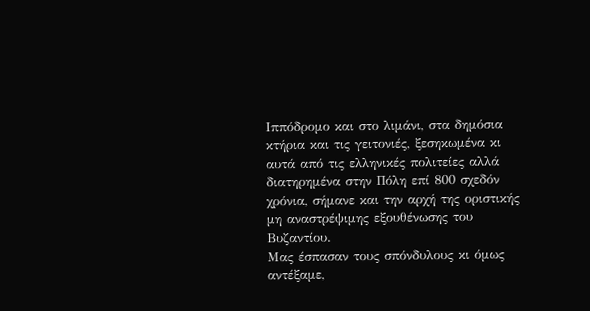Ιππόδρομο και στο λιμάνι, στα δημόσια κτήρια και τις γειτονιές, ξεσηκωμένα κι αυτά από τις ελληνικές πολιτείες αλλά διατηρημένα στην Πόλη επί 800 σχεδόν χρόνια, σήμανε και την αρχή της οριστικής μη αναστρέψιμης εξουθένωσης του Βυζαντίου.
Μας έσπασαν τους σπόνδυλους κι όμως αντέξαμε,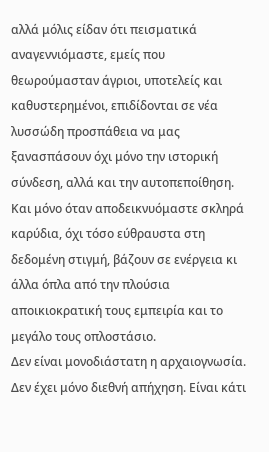αλλά μόλις είδαν ότι πεισματικά αναγεννιόμαστε, εμείς που θεωρούμασταν άγριοι, υποτελείς και καθυστερημένοι, επιδίδονται σε νέα λυσσώδη προσπάθεια να μας ξανασπάσουν όχι μόνο την ιστορική σύνδεση, αλλά και την αυτοπεποίθηση. Και μόνο όταν αποδεικνυόμαστε σκληρά καρύδια, όχι τόσο εύθραυστα στη δεδομένη στιγμή, βάζουν σε ενέργεια κι άλλα όπλα από την πλούσια αποικιοκρατική τους εμπειρία και το μεγάλο τους οπλοστάσιο.
Δεν είναι μονοδιάστατη η αρχαιογνωσία. Δεν έχει μόνο διεθνή απήχηση. Είναι κάτι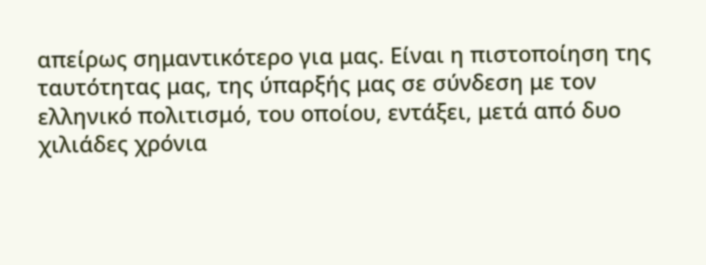απείρως σημαντικότερο για μας. Είναι η πιστοποίηση της ταυτότητας μας, της ύπαρξής μας σε σύνδεση με τον ελληνικό πολιτισμό, του οποίου, εντάξει, μετά από δυο χιλιάδες χρόνια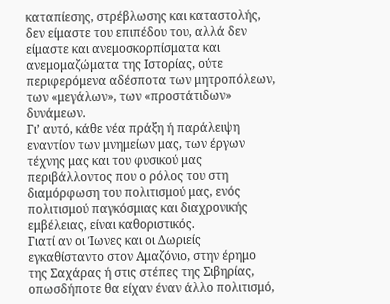καταπίεσης, στρέβλωσης και καταστολής, δεν είμαστε του επιπέδου του, αλλά δεν είμαστε και ανεμοσκορπίσματα και ανεμομαζώματα της Ιστορίας, ούτε περιφερόμενα αδέσποτα των μητροπόλεων, των «μεγάλων», των «προστάτιδων» δυνάμεων.
Γι’ αυτό, κάθε νέα πράξη ή παράλειψη εναντίον των μνημείων μας, των έργων τέχνης μας και του φυσικού μας περιβάλλοντος που ο ρόλος του στη διαμόρφωση του πολιτισμού μας, ενός πολιτισμού παγκόσμιας και διαχρονικής εμβέλειας, είναι καθοριστικός.
Γιατί αν οι Ίωνες και οι Δωριείς εγκαθίσταντο στον Αμαζόνιο, στην έρημο της Σαχάρας ή στις στέπες της Σιβηρίας, οπωσδήποτε θα είχαν έναν άλλο πολιτισμό,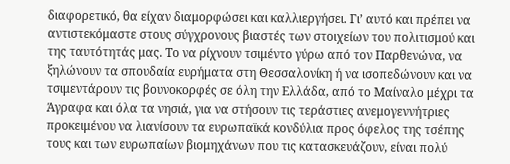διαφορετικό, θα είχαν διαμορφώσει και καλλιεργήσει. Γι’ αυτό και πρέπει να αντιστεκόμαστε στους σύγχρονους βιαστές των στοιχείων του πολιτισμού και της ταυτότητάς μας. Το να ρίχνουν τσιμέντο γύρω από τον Παρθενώνα, να ξηλώνουν τα σπουδαία ευρήματα στη Θεσσαλονίκη ή να ισοπεδώνουν και να τσιμεντάρουν τις βουνοκορφές σε όλη την Ελλάδα, από το Μαίναλο μέχρι τα Άγραφα και όλα τα νησιά, για να στήσουν τις τεράστιες ανεμογεννήτριες προκειμένου να λιανίσουν τα ευρωπαϊκά κονδύλια προς όφελος της τσέπης τους και των ευρωπαίων βιομηχάνων που τις κατασκευάζουν, είναι πολύ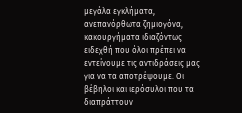μεγάλα εγκλήματα, ανεπανόρθωτα ζημιογόνα, κακουργήματα ιδιαζόντως ειδεχθή που όλοι πρέπει να εντείνουμε τις αντιδράσεις μας για να τα αποτρέψουμε. Οι βέβηλοι και ιερόσυλοι που τα διαπράττουν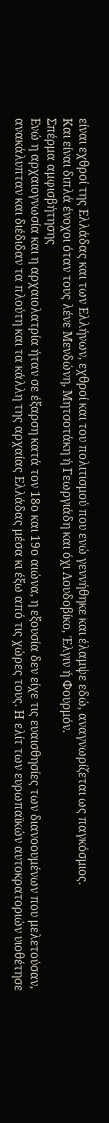είναι εχθροί της Ελλάδας και των Ελλήνων, εχθροί και του πολιτισμού που ενώ γεννήθηκε και έλαμψε εδώ, αναγνωρίζεται ως παγκόσμιος.
Και είναι διπλά ένοχοι όταν τους λένε Μενδώνη, Μητσοτάκη ή Γεωργιάδη και όχι Λουδοβίκο, Έλγιν ή Φουρμόν.
Σπέρμα αμφισβήτησης
Ενώ η αρχαιογνωσία και η αρχαιολατρία ήταν σε έξαρση κατά τον 18ο και 19ο αιώνα, η εξουσία δεν είχε τις ευαισθησίες των διανοουμένων που μελετούσαν, ανακάλυπταν και διέδιδαν τα πλούτη και τα κάλλη της αρχαίας Ελλάδας μέσα κι έξω από τις χώρες τους. Η ελίτ των ευρωπαϊκών αυτοκρατοριών υιοθέτησε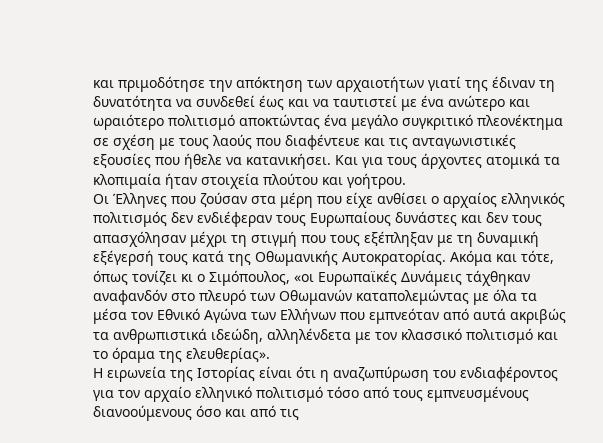και πριμοδότησε την απόκτηση των αρχαιοτήτων γιατί της έδιναν τη δυνατότητα να συνδεθεί έως και να ταυτιστεί με ένα ανώτερο και ωραιότερο πολιτισμό αποκτώντας ένα μεγάλο συγκριτικό πλεονέκτημα σε σχέση με τους λαούς που διαφέντευε και τις ανταγωνιστικές εξουσίες που ήθελε να κατανικήσει. Και για τους άρχοντες ατομικά τα κλοπιμαία ήταν στοιχεία πλούτου και γοήτρου.
Οι Έλληνες που ζούσαν στα μέρη που είχε ανθίσει ο αρχαίος ελληνικός πολιτισμός δεν ενδιέφεραν τους Ευρωπαίους δυνάστες και δεν τους απασχόλησαν μέχρι τη στιγμή που τους εξέπληξαν με τη δυναμική εξέγερσή τους κατά της Οθωμανικής Αυτοκρατορίας. Ακόμα και τότε, όπως τονίζει κι ο Σιμόπουλος, «οι Ευρωπαϊκές Δυνάμεις τάχθηκαν αναφανδόν στο πλευρό των Οθωμανών καταπολεμώντας με όλα τα μέσα τον Εθνικό Αγώνα των Ελλήνων που εμπνεόταν από αυτά ακριβώς τα ανθρωπιστικά ιδεώδη, αλληλένδετα με τον κλασσικό πολιτισμό και το όραμα της ελευθερίας».
Η ειρωνεία της Ιστορίας είναι ότι η αναζωπύρωση του ενδιαφέροντος για τον αρχαίο ελληνικό πολιτισμό τόσο από τους εμπνευσμένους διανοούμενους όσο και από τις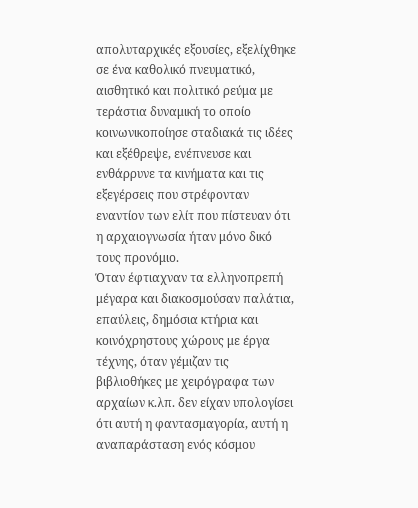απολυταρχικές εξουσίες, εξελίχθηκε σε ένα καθολικό πνευματικό, αισθητικό και πολιτικό ρεύμα με τεράστια δυναμική το οποίο κοινωνικοποίησε σταδιακά τις ιδέες και εξέθρεψε, ενέπνευσε και ενθάρρυνε τα κινήματα και τις εξεγέρσεις που στρέφονταν εναντίον των ελίτ που πίστευαν ότι η αρχαιογνωσία ήταν μόνο δικό τους προνόμιο.
Όταν έφτιαχναν τα ελληνοπρεπή μέγαρα και διακοσμούσαν παλάτια, επαύλεις, δημόσια κτήρια και κοινόχρηστους χώρους με έργα τέχνης, όταν γέμιζαν τις βιβλιοθήκες με χειρόγραφα των αρχαίων κ.λπ. δεν είχαν υπολογίσει ότι αυτή η φαντασμαγορία, αυτή η αναπαράσταση ενός κόσμου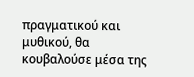πραγματικού και μυθικού, θα κουβαλούσε μέσα της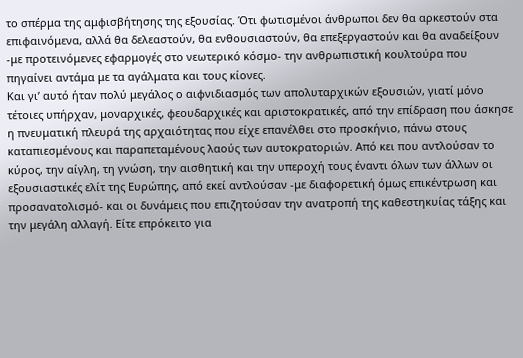το σπέρμα της αμφισβήτησης της εξουσίας. Ότι φωτισμένοι άνθρωποι δεν θα αρκεστούν στα επιφαινόμενα, αλλά θα δελεαστούν, θα ενθουσιαστούν, θα επεξεργαστούν και θα αναδείξουν -με προτεινόμενες εφαρμογές στο νεωτερικό κόσμο- την ανθρωπιστική κουλτούρα που πηγαίνει αντάμα με τα αγάλματα και τους κίονες.
Και γι’ αυτό ήταν πολύ μεγάλος ο αιφνιδιασμός των απολυταρχικών εξουσιών, γιατί μόνο τέτοιες υπήρχαν, μοναρχικές, φεουδαρχικές και αριστοκρατικές, από την επίδραση που άσκησε η πνευματική πλευρά της αρχαιότητας που είχε επανέλθει στο προσκήνιο, πάνω στους καταπιεσμένους και παραπεταμένους λαούς των αυτοκρατοριών. Από κει που αντλούσαν το κύρος, την αίγλη, τη γνώση, την αισθητική και την υπεροχή τους έναντι όλων των άλλων οι εξουσιαστικές ελίτ της Ευρώπης, από εκεί αντλούσαν -με διαφορετική όμως επικέντρωση και προσανατολισμό- και οι δυνάμεις που επιζητούσαν την ανατροπή της καθεστηκυίας τάξης και την μεγάλη αλλαγή. Είτε επρόκειτο για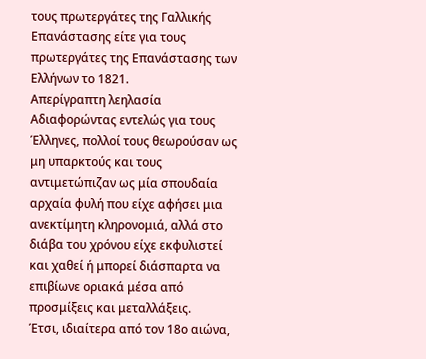τους πρωτεργάτες της Γαλλικής Επανάστασης είτε για τους πρωτεργάτες της Επανάστασης των Ελλήνων το 1821.
Απερίγραπτη λεηλασία
Αδιαφορώντας εντελώς για τους Έλληνες, πολλοί τους θεωρούσαν ως μη υπαρκτούς και τους αντιμετώπιζαν ως μία σπουδαία αρχαία φυλή που είχε αφήσει μια ανεκτίμητη κληρονομιά, αλλά στο διάβα του χρόνου είχε εκφυλιστεί και χαθεί ή μπορεί διάσπαρτα να επιβίωνε οριακά μέσα από προσμίξεις και μεταλλάξεις.
Έτσι, ιδιαίτερα από τον 18ο αιώνα,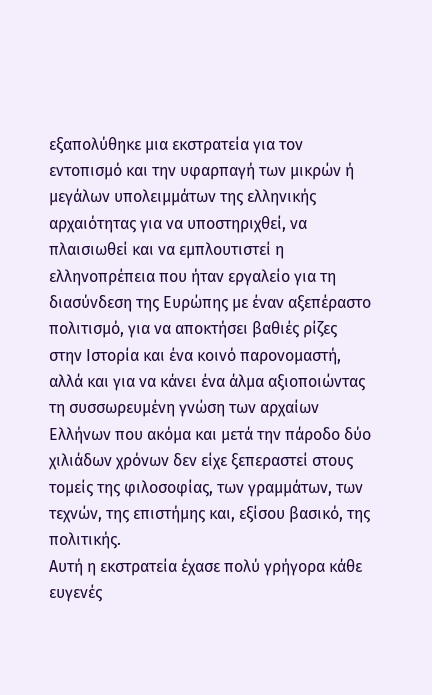εξαπολύθηκε μια εκστρατεία για τον εντοπισμό και την υφαρπαγή των μικρών ή μεγάλων υπολειμμάτων της ελληνικής αρχαιότητας για να υποστηριχθεί, να πλαισιωθεί και να εμπλουτιστεί η ελληνοπρέπεια που ήταν εργαλείο για τη διασύνδεση της Ευρώπης με έναν αξεπέραστο πολιτισμό, για να αποκτήσει βαθιές ρίζες στην Ιστορία και ένα κοινό παρονομαστή, αλλά και για να κάνει ένα άλμα αξιοποιώντας τη συσσωρευμένη γνώση των αρχαίων Ελλήνων που ακόμα και μετά την πάροδο δύο χιλιάδων χρόνων δεν είχε ξεπεραστεί στους τομείς της φιλοσοφίας, των γραμμάτων, των τεχνών, της επιστήμης και, εξίσου βασικό, της πολιτικής.
Αυτή η εκστρατεία έχασε πολύ γρήγορα κάθε ευγενές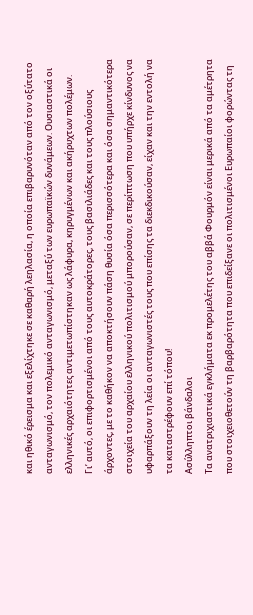και ηθικό έρεισμα και εξελίχτηκε σε καθαρή λεηλασία, η οποία επιβαρυνόταν από τον οξύτατο ανταγωνισμό, τον πολεμικό ανταγωνισμό, μεταξύ των ευρωπαϊκών δυνάμεων. Ουσιαστικά οι ελληνικές αρχαιότητες αντιμετωπίστηκαν ως λάφυρα, κηρυγμένων και ακήρυχτων πολέμων.
Γι’ αυτό, οι επιφορτισμένοι από τους αυτοκράτορες, τους βασιλιάδες και τους πλούσιους άρχοντες, με το καθήκον να αποκτήσουν πάση θυσία όσα περισσότερα και όσα σημαντικότερα στοιχεία του αρχαίου ελληνικού πολιτισμού μπορούσαν, σε περίπτωση που υπήρχε κίνδυνος να υφαρπάξουν τη λεία οι ανταγωνιστές τους που επίσης τα διεκδικούσαν, είχαν και την εντολή να τα καταστρέφουν επί τόπου!
Ασύλληπτοι βάνδαλοι
Τα ανατριχιαστικά εγκλήματα εκ προμελέτης του αββά Φουρμόν είναι μερικά από τα αμέτρητα που στοιχειοθετούν τη βαρβαρότητα που επιδείξανε οι πολιτισμένοι Ευρωπαίοι φορώντας τη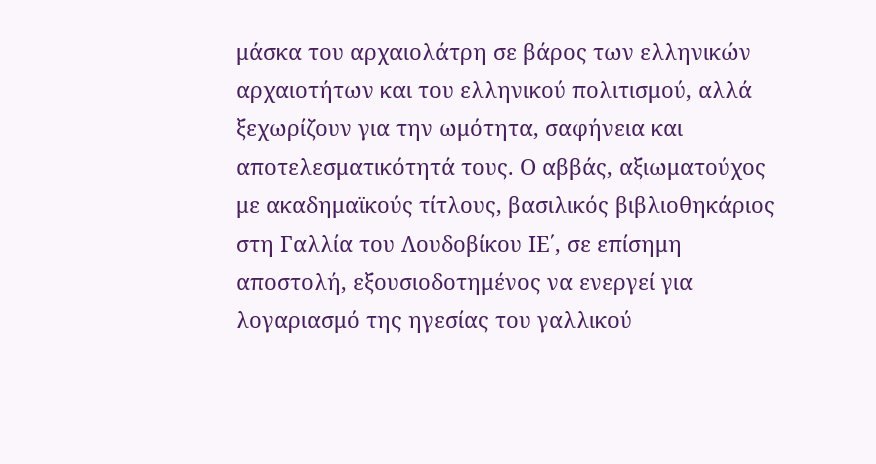μάσκα του αρχαιολάτρη σε βάρος των ελληνικών αρχαιοτήτων και του ελληνικού πολιτισμού, αλλά ξεχωρίζουν για την ωμότητα, σαφήνεια και αποτελεσματικότητά τους. Ο αββάς, αξιωματούχος με ακαδημαϊκούς τίτλους, βασιλικός βιβλιοθηκάριος στη Γαλλία του Λουδοβίκου ΙΕ΄, σε επίσημη αποστολή, εξουσιοδοτημένος να ενεργεί για λογαριασμό της ηγεσίας του γαλλικού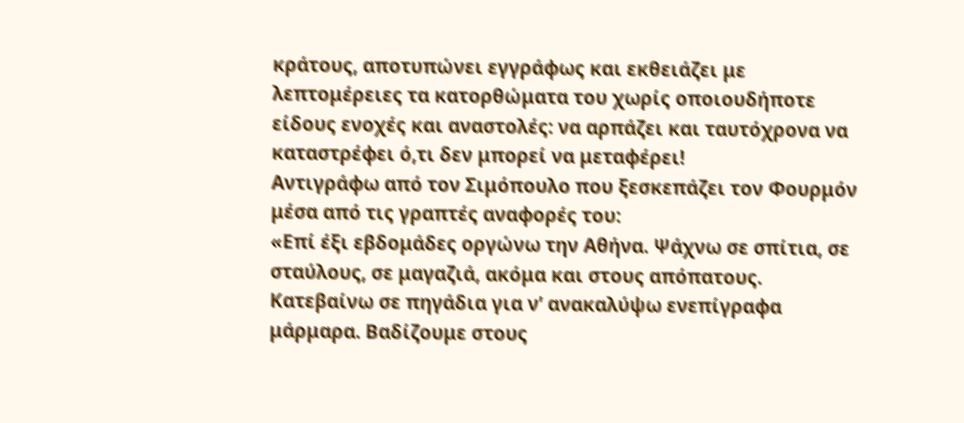κράτους, αποτυπώνει εγγράφως και εκθειάζει με λεπτομέρειες τα κατορθώματα του χωρίς οποιουδήποτε είδους ενοχές και αναστολές: να αρπάζει και ταυτόχρονα να καταστρέφει ό,τι δεν μπορεί να μεταφέρει!
Αντιγράφω από τον Σιμόπουλο που ξεσκεπάζει τον Φουρμόν μέσα από τις γραπτές αναφορές του:
«Επί έξι εβδομάδες οργώνω την Αθήνα. Ψάχνω σε σπίτια, σε σταύλους, σε μαγαζιά, ακόμα και στους απόπατους. Κατεβαίνω σε πηγάδια για ν’ ανακαλύψω ενεπίγραφα μάρμαρα. Βαδίζουμε στους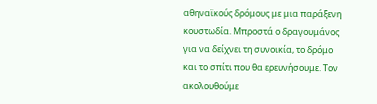αθηναϊκούς δρόμους με μια παράξενη κουστωδία. Μπροστά ο δραγουμάνος για να δείχνει τη συνοικία, το δρόμο και το σπίτι που θα ερευνήσουμε. Τον ακολουθούμε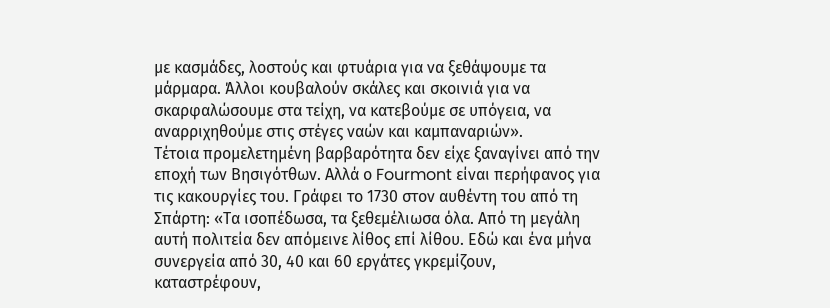με κασμάδες, λοστούς και φτυάρια για να ξεθάψουμε τα μάρμαρα. Άλλοι κουβαλούν σκάλες και σκοινιά για να σκαρφαλώσουμε στα τείχη, να κατεβούμε σε υπόγεια, να αναρριχηθούμε στις στέγες ναών και καμπαναριών».
Τέτοια προμελετημένη βαρβαρότητα δεν είχε ξαναγίνει από την εποχή των Βησιγότθων. Αλλά ο Fourmont είναι περήφανος για τις κακουργίες του. Γράφει το 1730 στον αυθέντη του από τη Σπάρτη: «Τα ισοπέδωσα, τα ξεθεμέλιωσα όλα. Από τη μεγάλη αυτή πολιτεία δεν απόμεινε λίθος επί λίθου. Εδώ και ένα μήνα συνεργεία από 30, 40 και 60 εργάτες γκρεμίζουν, καταστρέφουν,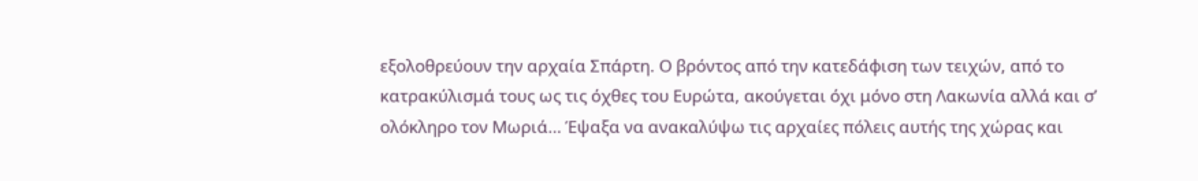εξολοθρεύουν την αρχαία Σπάρτη. Ο βρόντος από την κατεδάφιση των τειχών, από το κατρακύλισμά τους ως τις όχθες του Ευρώτα, ακούγεται όχι μόνο στη Λακωνία αλλά και σ’ ολόκληρο τον Μωριά… Έψαξα να ανακαλύψω τις αρχαίες πόλεις αυτής της χώρας και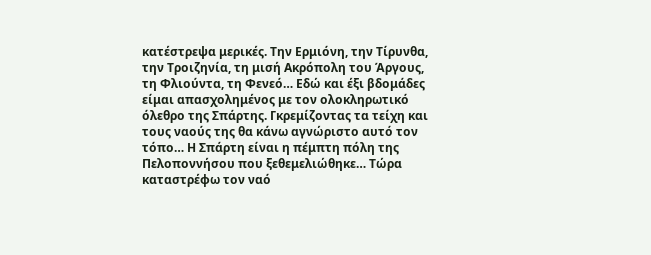κατέστρεψα μερικές. Την Ερμιόνη, την Τίρυνθα, την Τροιζηνία, τη μισή Ακρόπολη του Άργους, τη Φλιούντα, τη Φενεό… Εδώ και έξι βδομάδες είμαι απασχολημένος με τον ολοκληρωτικό όλεθρο της Σπάρτης. Γκρεμίζοντας τα τείχη και τους ναούς της θα κάνω αγνώριστο αυτό τον τόπο… Η Σπάρτη είναι η πέμπτη πόλη της Πελοποννήσου που ξεθεμελιώθηκε… Τώρα καταστρέφω τον ναό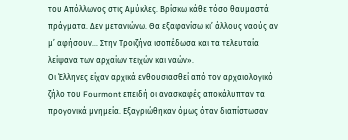του Απόλλωνος στις Αμύκλες. Βρίσκω κάθε τόσο θαυμαστά πράγματα. Δεν μετανιώνω. Θα εξαφανίσω κι’ άλλους ναούς αν μ’ αφήσουν… Στην Τροιζήνα ισοπέδωσα και τα τελευταία λείψανα των αρχαίων τειχών και ναών».
Οι Έλληνες είχαν αρχικά ενθουσιασθεί από τον αρχαιολογικό ζήλο του Fourmont επειδή οι ανασκαφές αποκάλυπταν τα προγονικά μνημεία. Εξαγριώθηκαν όμως όταν διαπίστωσαν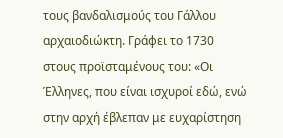τους βανδαλισμούς του Γάλλου αρχαιοδιώκτη. Γράφει το 1730 στους προϊσταμένους του: «Οι Έλληνες, που είναι ισχυροί εδώ, ενώ στην αρχή έβλεπαν με ευχαρίστηση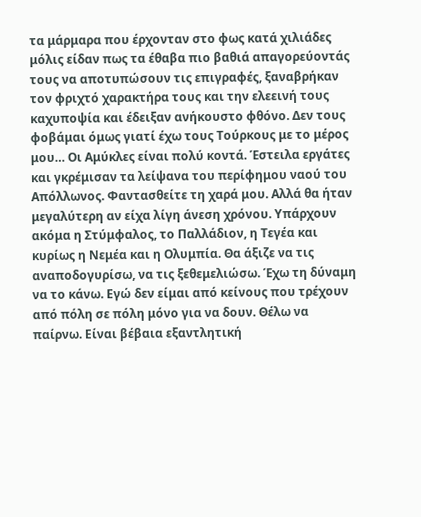τα μάρμαρα που έρχονταν στο φως κατά χιλιάδες μόλις είδαν πως τα έθαβα πιο βαθιά απαγορεύοντάς τους να αποτυπώσουν τις επιγραφές, ξαναβρήκαν τον φριχτό χαρακτήρα τους και την ελεεινή τους καχυποψία και έδειξαν ανήκουστο φθόνο. Δεν τους φοβάμαι όμως γιατί έχω τους Τούρκους με το μέρος μου… Οι Αμύκλες είναι πολύ κοντά. Έστειλα εργάτες και γκρέμισαν τα λείψανα του περίφημου ναού του Απόλλωνος. Φαντασθείτε τη χαρά μου. Αλλά θα ήταν μεγαλύτερη αν είχα λίγη άνεση χρόνου. Υπάρχουν ακόμα η Στύμφαλος, το Παλλάδιον, η Τεγέα και κυρίως η Νεμέα και η Ολυμπία. Θα άξιζε να τις αναποδογυρίσω, να τις ξεθεμελιώσω. Έχω τη δύναμη να το κάνω. Εγώ δεν είμαι από κείνους που τρέχουν από πόλη σε πόλη μόνο για να δουν. Θέλω να παίρνω. Είναι βέβαια εξαντλητική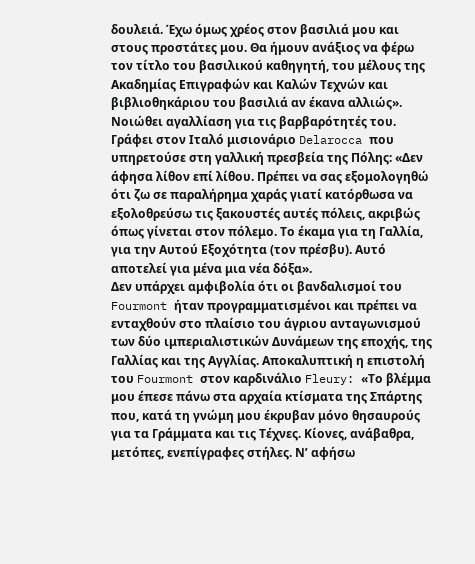δουλειά. Έχω όμως χρέος στον βασιλιά μου και στους προστάτες μου. Θα ήμουν ανάξιος να φέρω τον τίτλο του βασιλικού καθηγητή, του μέλους της Ακαδημίας Επιγραφών και Καλών Τεχνών και βιβλιοθηκάριου του βασιλιά αν έκανα αλλιώς».
Νοιώθει αγαλλίαση για τις βαρβαρότητές του. Γράφει στον Ιταλό μισιονάριο Delarocca που υπηρετούσε στη γαλλική πρεσβεία της Πόλης: «Δεν άφησα λίθον επί λίθου. Πρέπει να σας εξομολογηθώ ότι ζω σε παραλήρημα χαράς γιατί κατόρθωσα να εξολοθρεύσω τις ξακουστές αυτές πόλεις, ακριβώς όπως γίνεται στον πόλεμο. Το έκαμα για τη Γαλλία, για την Αυτού Εξοχότητα (τον πρέσβυ). Αυτό αποτελεί για μένα μια νέα δόξα».
Δεν υπάρχει αμφιβολία ότι οι βανδαλισμοί του Fourmont ήταν προγραμματισμένοι και πρέπει να ενταχθούν στο πλαίσιο του άγριου ανταγωνισμού των δύο ιμπεριαλιστικών Δυνάμεων της εποχής, της Γαλλίας και της Αγγλίας. Αποκαλυπτική η επιστολή του Fourmont στον καρδινάλιο Fleury: «Το βλέμμα μου έπεσε πάνω στα αρχαία κτίσματα της Σπάρτης που, κατά τη γνώμη μου έκρυβαν μόνο θησαυρούς για τα Γράμματα και τις Τέχνες. Κίονες, ανάβαθρα, μετόπες, ενεπίγραφες στήλες. Ν’ αφήσω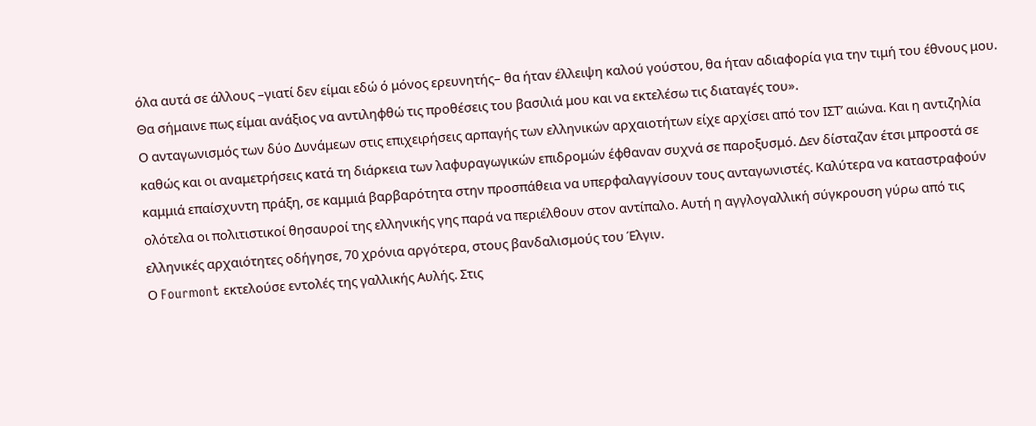όλα αυτά σε άλλους –γιατί δεν είμαι εδώ ό μόνος ερευνητής– θα ήταν έλλειψη καλού γούστου, θα ήταν αδιαφορία για την τιμή του έθνους μου. Θα σήμαινε πως είμαι ανάξιος να αντιληφθώ τις προθέσεις του βασιλιά μου και να εκτελέσω τις διαταγές του».
Ο ανταγωνισμός των δύο Δυνάμεων στις επιχειρήσεις αρπαγής των ελληνικών αρχαιοτήτων είχε αρχίσει από τον ΙΣΤ’ αιώνα. Και η αντιζηλία καθώς και οι αναμετρήσεις κατά τη διάρκεια των λαφυραγωγικών επιδρομών έφθαναν συχνά σε παροξυσμό. Δεν δίσταζαν έτσι μπροστά σε καμμιά επαίσχυντη πράξη, σε καμμιά βαρβαρότητα στην προσπάθεια να υπερφαλαγγίσουν τους ανταγωνιστές. Καλύτερα να καταστραφούν ολότελα οι πολιτιστικοί θησαυροί της ελληνικής γης παρά να περιέλθουν στον αντίπαλο. Αυτή η αγγλογαλλική σύγκρουση γύρω από τις ελληνικές αρχαιότητες οδήγησε, 70 χρόνια αργότερα, στους βανδαλισμούς του Έλγιν.
Ο Fourmont εκτελούσε εντολές της γαλλικής Αυλής. Στις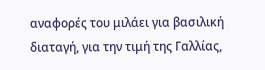αναφορές του μιλάει για βασιλική διαταγή, για την τιμή της Γαλλίας,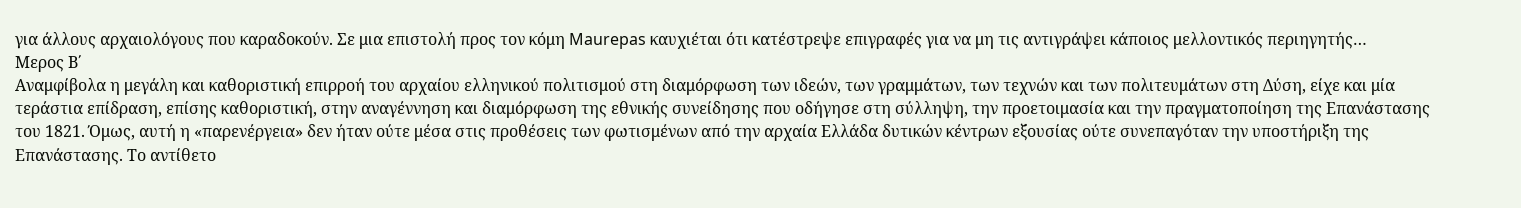για άλλους αρχαιολόγους που καραδοκούν. Σε μια επιστολή προς τον κόμη Maurepas καυχιέται ότι κατέστρεψε επιγραφές για να μη τις αντιγράψει κάποιος μελλοντικός περιηγητής…
Μερος Β΄
Αναμφίβολα η μεγάλη και καθοριστική επιρροή του αρχαίου ελληνικού πολιτισμού στη διαμόρφωση των ιδεών, των γραμμάτων, των τεχνών και των πολιτευμάτων στη Δύση, είχε και μία τεράστια επίδραση, επίσης καθοριστική, στην αναγέννηση και διαμόρφωση της εθνικής συνείδησης που οδήγησε στη σύλληψη, την προετοιμασία και την πραγματοποίηση της Επανάστασης του 1821. Όμως, αυτή η «παρενέργεια» δεν ήταν ούτε μέσα στις προθέσεις των φωτισμένων από την αρχαία Ελλάδα δυτικών κέντρων εξουσίας ούτε συνεπαγόταν την υποστήριξη της Επανάστασης. Το αντίθετο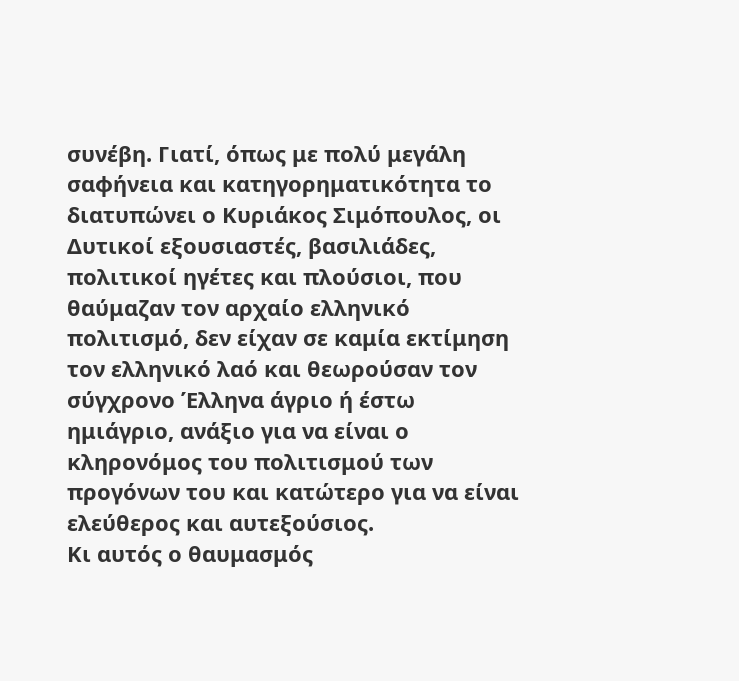συνέβη. Γιατί, όπως με πολύ μεγάλη σαφήνεια και κατηγορηματικότητα το διατυπώνει ο Κυριάκος Σιμόπουλος, οι Δυτικοί εξουσιαστές, βασιλιάδες, πολιτικοί ηγέτες και πλούσιοι, που θαύμαζαν τον αρχαίο ελληνικό πολιτισμό, δεν είχαν σε καμία εκτίμηση τον ελληνικό λαό και θεωρούσαν τον σύγχρονο Έλληνα άγριο ή έστω ημιάγριο, ανάξιο για να είναι ο κληρονόμος του πολιτισμού των προγόνων του και κατώτερο για να είναι ελεύθερος και αυτεξούσιος.
Κι αυτός ο θαυμασμός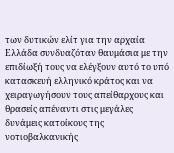των δυτικών ελίτ για την αρχαία Ελλάδα συνδυαζόταν θαυμάσια με την επιδίωξή τους να ελέγξουν αυτό το υπό κατασκευή ελληνικό κράτος και να χειραγωγήσουν τους απείθαρχους και θρασείς απέναντι στις μεγάλες δυνάμεις κατοίκους της νοτιοβαλκανικής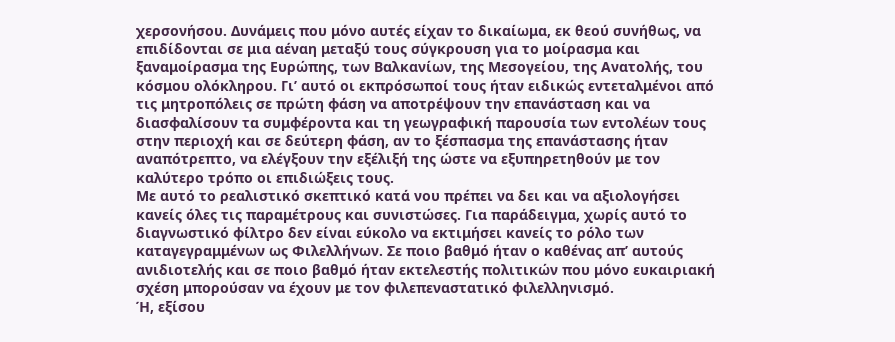χερσονήσου. Δυνάμεις που μόνο αυτές είχαν το δικαίωμα, εκ θεού συνήθως, να επιδίδονται σε μια αέναη μεταξύ τους σύγκρουση για το μοίρασμα και ξαναμοίρασμα της Ευρώπης, των Βαλκανίων, της Μεσογείου, της Ανατολής, του κόσμου ολόκληρου. Γι’ αυτό οι εκπρόσωποί τους ήταν ειδικώς εντεταλμένοι από τις μητροπόλεις σε πρώτη φάση να αποτρέψουν την επανάσταση και να διασφαλίσουν τα συμφέροντα και τη γεωγραφική παρουσία των εντολέων τους στην περιοχή και σε δεύτερη φάση, αν το ξέσπασμα της επανάστασης ήταν αναπότρεπτο, να ελέγξουν την εξέλιξή της ώστε να εξυπηρετηθούν με τον καλύτερο τρόπο οι επιδιώξεις τους.
Με αυτό το ρεαλιστικό σκεπτικό κατά νου πρέπει να δει και να αξιολογήσει κανείς όλες τις παραμέτρους και συνιστώσες. Για παράδειγμα, χωρίς αυτό το διαγνωστικό φίλτρο δεν είναι εύκολο να εκτιμήσει κανείς το ρόλο των καταγεγραμμένων ως Φιλελλήνων. Σε ποιο βαθμό ήταν ο καθένας απ’ αυτούς ανιδιοτελής και σε ποιο βαθμό ήταν εκτελεστής πολιτικών που μόνο ευκαιριακή σχέση μπορούσαν να έχουν με τον φιλεπεναστατικό φιλελληνισμό.
Ή, εξίσου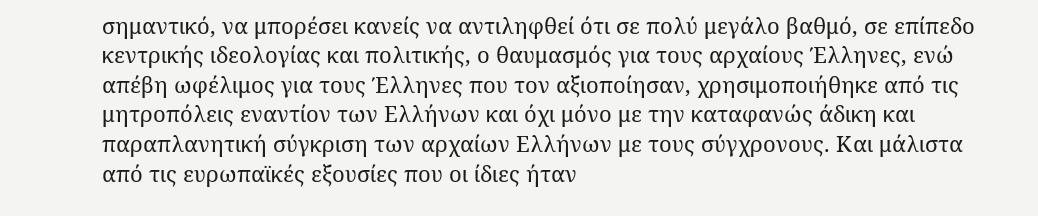σημαντικό, να μπορέσει κανείς να αντιληφθεί ότι σε πολύ μεγάλο βαθμό, σε επίπεδο κεντρικής ιδεολογίας και πολιτικής, ο θαυμασμός για τους αρχαίους Έλληνες, ενώ απέβη ωφέλιμος για τους Έλληνες που τον αξιοποίησαν, χρησιμοποιήθηκε από τις μητροπόλεις εναντίον των Ελλήνων και όχι μόνο με την καταφανώς άδικη και παραπλανητική σύγκριση των αρχαίων Ελλήνων με τους σύγχρονους. Και μάλιστα από τις ευρωπαϊκές εξουσίες που οι ίδιες ήταν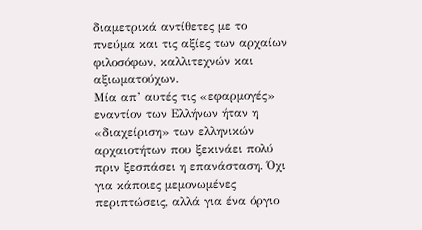διαμετρικά αντίθετες με το πνεύμα και τις αξίες των αρχαίων φιλοσόφων, καλλιτεχνών και αξιωματούχων.
Μία απ’ αυτές τις «εφαρμογές» εναντίον των Ελλήνων ήταν η «διαχείριση» των ελληνικών αρχαιοτήτων που ξεκινάει πολύ πριν ξεσπάσει η επανάσταση. Όχι για κάποιες μεμονωμένες περιπτώσεις, αλλά για ένα όργιο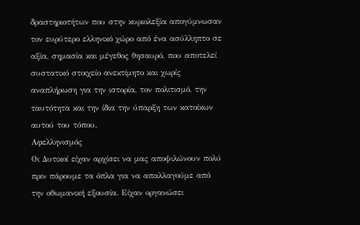δραστηριοτήτων που στην κυριολεξία απογύμνωσαν τον ευρύτερο ελληνικό χώρο από ένα ασύλληπτο σε αξία, σημασία και μέγεθος θησαυρό, που αποτελεί συστατικό στοιχείο ανεκτίμητο και χωρίς αναπλήρωση για την ιστορία, τον πολιτισμό, την ταυτότητα και την ίδια την ύπαρξη των κατοίκων αυτού του τόπου.
Αφελληνισμός
Οι Δυτικοί είχαν αρχίσει να μας αποψιλώνουν πολύ πριν πάρουμε τα όπλα για να απαλλαγούμε από την οθωμανική εξουσία. Είχαν οργανώσει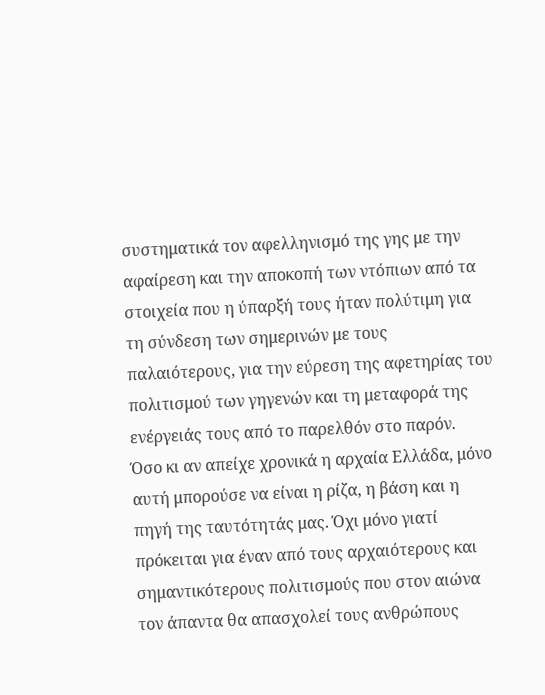συστηματικά τον αφελληνισμό της γης με την αφαίρεση και την αποκοπή των ντόπιων από τα στοιχεία που η ύπαρξή τους ήταν πολύτιμη για τη σύνδεση των σημερινών με τους παλαιότερους, για την εύρεση της αφετηρίας του πολιτισμού των γηγενών και τη μεταφορά της ενέργειάς τους από το παρελθόν στο παρόν.
Όσο κι αν απείχε χρονικά η αρχαία Ελλάδα, μόνο αυτή μπορούσε να είναι η ρίζα, η βάση και η πηγή της ταυτότητάς μας. Όχι μόνο γιατί πρόκειται για έναν από τους αρχαιότερους και σημαντικότερους πολιτισμούς που στον αιώνα τον άπαντα θα απασχολεί τους ανθρώπους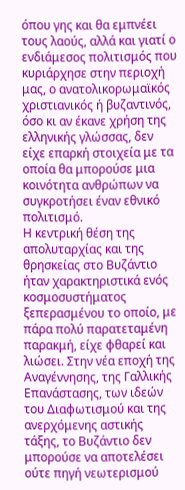όπου γης και θα εμπνέει τους λαούς, αλλά και γιατί ο ενδιάμεσος πολιτισμός που κυριάρχησε στην περιοχή μας, ο ανατολικορωμαϊκός χριστιανικός ή βυζαντινός, όσο κι αν έκανε χρήση της ελληνικής γλώσσας, δεν είχε επαρκή στοιχεία με τα οποία θα μπορούσε μια κοινότητα ανθρώπων να συγκροτήσει έναν εθνικό πολιτισμό.
Η κεντρική θέση της απολυταρχίας και της θρησκείας στο Βυζάντιο ήταν χαρακτηριστικά ενός κοσμοσυστήματος ξεπερασμένου το οποίο, με πάρα πολύ παρατεταμένη παρακμή, είχε φθαρεί και λιώσει. Στην νέα εποχή της Αναγέννησης, της Γαλλικής Επανάστασης, των ιδεών του Διαφωτισμού και της ανερχόμενης αστικής τάξης, το Βυζάντιο δεν μπορούσε να αποτελέσει ούτε πηγή νεωτερισμού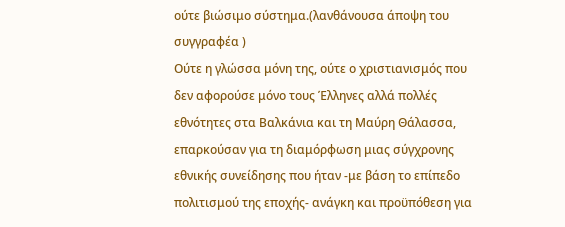ούτε βιώσιμο σύστημα.(λανθάνουσα άποψη του συγγραφέα )
Ούτε η γλώσσα μόνη της, ούτε ο χριστιανισμός που δεν αφορούσε μόνο τους Έλληνες αλλά πολλές εθνότητες στα Βαλκάνια και τη Μαύρη Θάλασσα, επαρκούσαν για τη διαμόρφωση μιας σύγχρονης εθνικής συνείδησης που ήταν -με βάση το επίπεδο πολιτισμού της εποχής- ανάγκη και προϋπόθεση για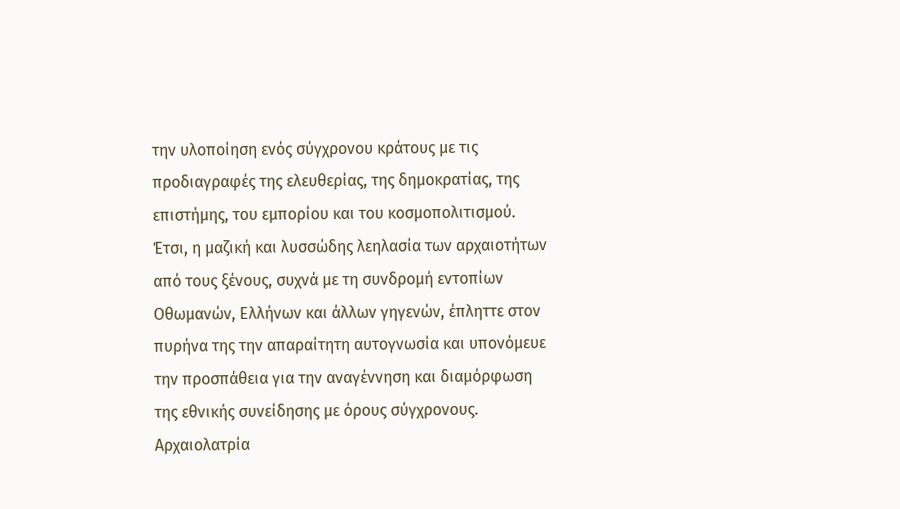την υλοποίηση ενός σύγχρονου κράτους με τις προδιαγραφές της ελευθερίας, της δημοκρατίας, της επιστήμης, του εμπορίου και του κοσμοπολιτισμού.
Έτσι, η μαζική και λυσσώδης λεηλασία των αρχαιοτήτων από τους ξένους, συχνά με τη συνδρομή εντοπίων Οθωμανών, Ελλήνων και άλλων γηγενών, έπληττε στον πυρήνα της την απαραίτητη αυτογνωσία και υπονόμευε την προσπάθεια για την αναγέννηση και διαμόρφωση της εθνικής συνείδησης με όρους σύγχρονους.
Αρχαιολατρία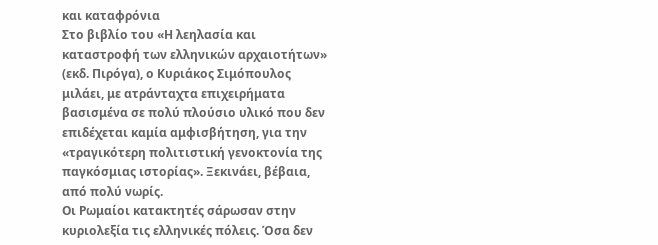και καταφρόνια
Στο βιβλίο του «Η λεηλασία και καταστροφή των ελληνικών αρχαιοτήτων» (εκδ. Πιρόγα), ο Κυριάκος Σιμόπουλος μιλάει, με ατράνταχτα επιχειρήματα βασισμένα σε πολύ πλούσιο υλικό που δεν επιδέχεται καμία αμφισβήτηση, για την «τραγικότερη πολιτιστική γενοκτονία της παγκόσμιας ιστορίας». Ξεκινάει, βέβαια, από πολύ νωρίς.
Οι Ρωμαίοι κατακτητές σάρωσαν στην κυριολεξία τις ελληνικές πόλεις. Όσα δεν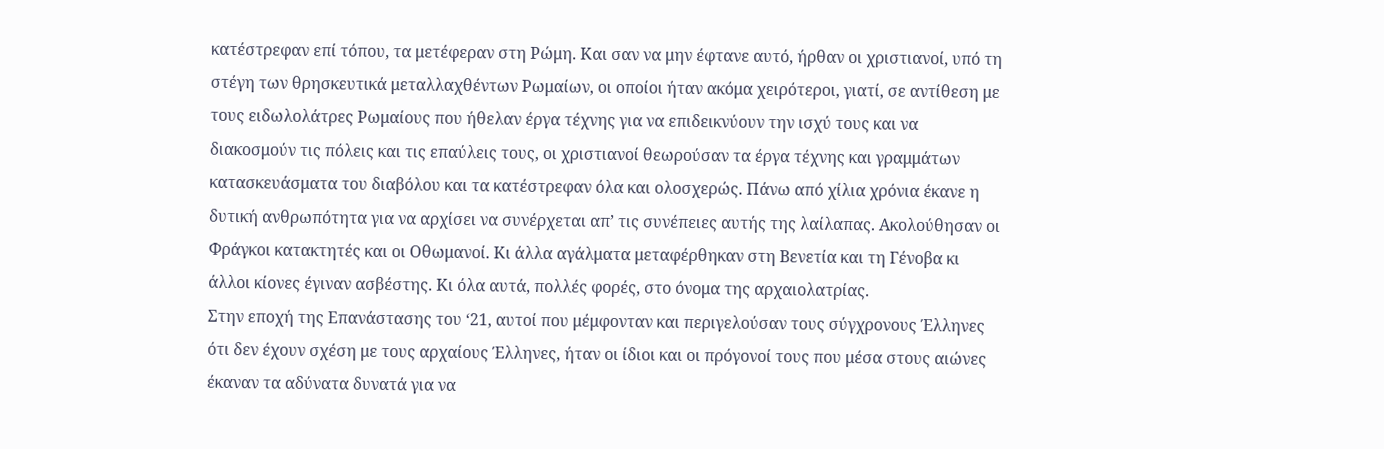κατέστρεφαν επί τόπου, τα μετέφεραν στη Ρώμη. Και σαν να μην έφτανε αυτό, ήρθαν οι χριστιανοί, υπό τη στέγη των θρησκευτικά μεταλλαχθέντων Ρωμαίων, οι οποίοι ήταν ακόμα χειρότεροι, γιατί, σε αντίθεση με τους ειδωλολάτρες Ρωμαίους που ήθελαν έργα τέχνης για να επιδεικνύουν την ισχύ τους και να διακοσμούν τις πόλεις και τις επαύλεις τους, οι χριστιανοί θεωρούσαν τα έργα τέχνης και γραμμάτων κατασκευάσματα του διαβόλου και τα κατέστρεφαν όλα και ολοσχερώς. Πάνω από χίλια χρόνια έκανε η δυτική ανθρωπότητα για να αρχίσει να συνέρχεται απ’ τις συνέπειες αυτής της λαίλαπας. Ακολούθησαν οι Φράγκοι κατακτητές και οι Οθωμανοί. Κι άλλα αγάλματα μεταφέρθηκαν στη Βενετία και τη Γένοβα κι άλλοι κίονες έγιναν ασβέστης. Κι όλα αυτά, πολλές φορές, στο όνομα της αρχαιολατρίας.
Στην εποχή της Επανάστασης του ‘21, αυτοί που μέμφονταν και περιγελούσαν τους σύγχρονους Έλληνες ότι δεν έχουν σχέση με τους αρχαίους Έλληνες, ήταν οι ίδιοι και οι πρόγονοί τους που μέσα στους αιώνες έκαναν τα αδύνατα δυνατά για να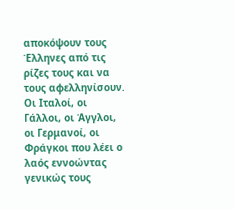αποκόψουν τους Έλληνες από τις ρίζες τους και να τους αφελληνίσουν. Οι Ιταλοί, οι Γάλλοι, οι Άγγλοι, οι Γερμανοί, οι Φράγκοι που λέει ο λαός εννοώντας γενικώς τους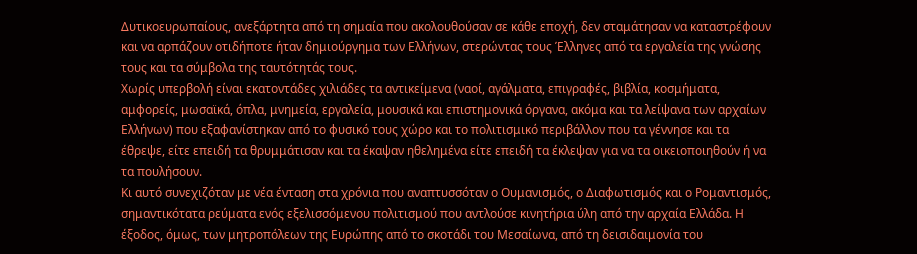Δυτικοευρωπαίους, ανεξάρτητα από τη σημαία που ακολουθούσαν σε κάθε εποχή, δεν σταμάτησαν να καταστρέφουν και να αρπάζουν οτιδήποτε ήταν δημιούργημα των Ελλήνων, στερώντας τους Έλληνες από τα εργαλεία της γνώσης τους και τα σύμβολα της ταυτότητάς τους.
Χωρίς υπερβολή είναι εκατοντάδες χιλιάδες τα αντικείμενα (ναοί, αγάλματα, επιγραφές, βιβλία, κοσμήματα, αμφορείς, μωσαϊκά, όπλα, μνημεία, εργαλεία, μουσικά και επιστημονικά όργανα, ακόμα και τα λείψανα των αρχαίων Ελλήνων) που εξαφανίστηκαν από το φυσικό τους χώρο και το πολιτισμικό περιβάλλον που τα γέννησε και τα έθρεψε, είτε επειδή τα θρυμμάτισαν και τα έκαψαν ηθελημένα είτε επειδή τα έκλεψαν για να τα οικειοποιηθούν ή να τα πουλήσουν.
Κι αυτό συνεχιζόταν με νέα ένταση στα χρόνια που αναπτυσσόταν ο Ουμανισμός, ο Διαφωτισμός και ο Ρομαντισμός, σημαντικότατα ρεύματα ενός εξελισσόμενου πολιτισμού που αντλούσε κινητήρια ύλη από την αρχαία Ελλάδα. Η έξοδος, όμως, των μητροπόλεων της Ευρώπης από το σκοτάδι του Μεσαίωνα, από τη δεισιδαιμονία του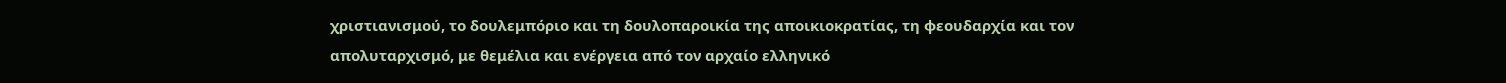χριστιανισμού, το δουλεμπόριο και τη δουλοπαροικία της αποικιοκρατίας, τη φεουδαρχία και τον απολυταρχισμό, με θεμέλια και ενέργεια από τον αρχαίο ελληνικό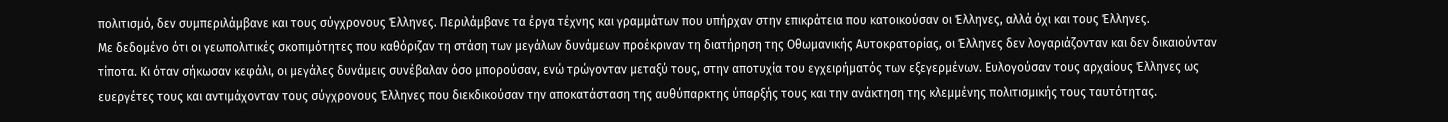πολιτισμό, δεν συμπεριλάμβανε και τους σύγχρονους Έλληνες. Περιλάμβανε τα έργα τέχνης και γραμμάτων που υπήρχαν στην επικράτεια που κατοικούσαν οι Έλληνες, αλλά όχι και τους Έλληνες.
Με δεδομένο ότι οι γεωπολιτικές σκοπιμότητες που καθόριζαν τη στάση των μεγάλων δυνάμεων προέκριναν τη διατήρηση της Οθωμανικής Αυτοκρατορίας, οι Έλληνες δεν λογαριάζονταν και δεν δικαιούνταν τίποτα. Κι όταν σήκωσαν κεφάλι, οι μεγάλες δυνάμεις συνέβαλαν όσο μπορούσαν, ενώ τρώγονταν μεταξύ τους, στην αποτυχία του εγχειρήματός των εξεγερμένων. Ευλογούσαν τους αρχαίους Έλληνες ως ευεργέτες τους και αντιμάχονταν τους σύγχρονους Έλληνες που διεκδικούσαν την αποκατάσταση της αυθύπαρκτης ύπαρξής τους και την ανάκτηση της κλεμμένης πολιτισμικής τους ταυτότητας.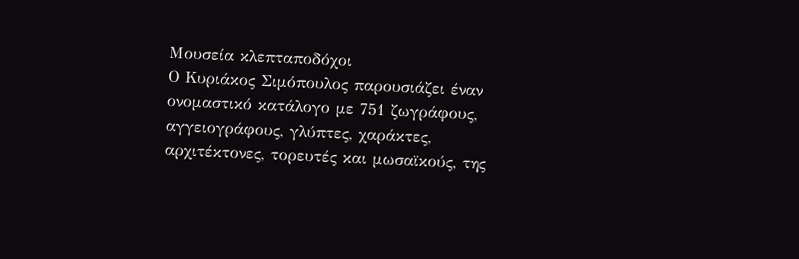Μουσεία κλεπταποδόχοι
Ο Κυριάκος Σιμόπουλος παρουσιάζει έναν ονομαστικό κατάλογο με 751 ζωγράφους, αγγειογράφους, γλύπτες, χαράκτες, αρχιτέκτονες, τορευτές και μωσαϊκούς, της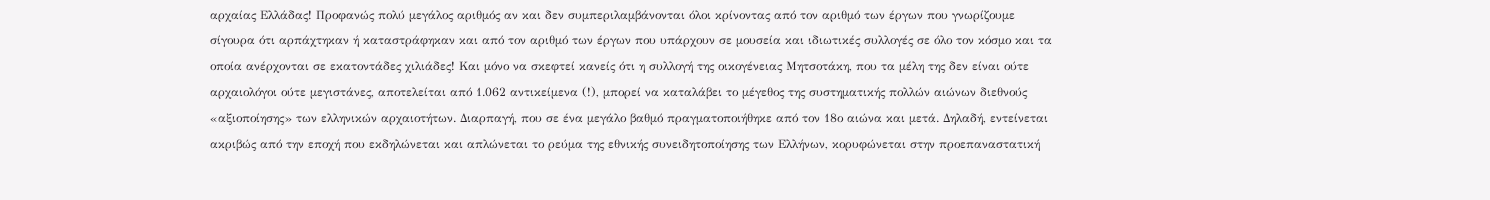αρχαίας Ελλάδας! Προφανώς πολύ μεγάλος αριθμός αν και δεν συμπεριλαμβάνονται όλοι κρίνοντας από τον αριθμό των έργων που γνωρίζουμε σίγουρα ότι αρπάχτηκαν ή καταστράφηκαν και από τον αριθμό των έργων που υπάρχουν σε μουσεία και ιδιωτικές συλλογές σε όλο τον κόσμο και τα οποία ανέρχονται σε εκατοντάδες χιλιάδες! Και μόνο να σκεφτεί κανείς ότι η συλλογή της οικογένειας Μητσοτάκη, που τα μέλη της δεν είναι ούτε αρχαιολόγοι ούτε μεγιστάνες, αποτελείται από 1.062 αντικείμενα (!), μπορεί να καταλάβει το μέγεθος της συστηματικής πολλών αιώνων διεθνούς «αξιοποίησης» των ελληνικών αρχαιοτήτων. Διαρπαγή, που σε ένα μεγάλο βαθμό πραγματοποιήθηκε από τον 18ο αιώνα και μετά. Δηλαδή, εντείνεται ακριβώς από την εποχή που εκδηλώνεται και απλώνεται το ρεύμα της εθνικής συνειδητοποίησης των Ελλήνων, κορυφώνεται στην προεπαναστατική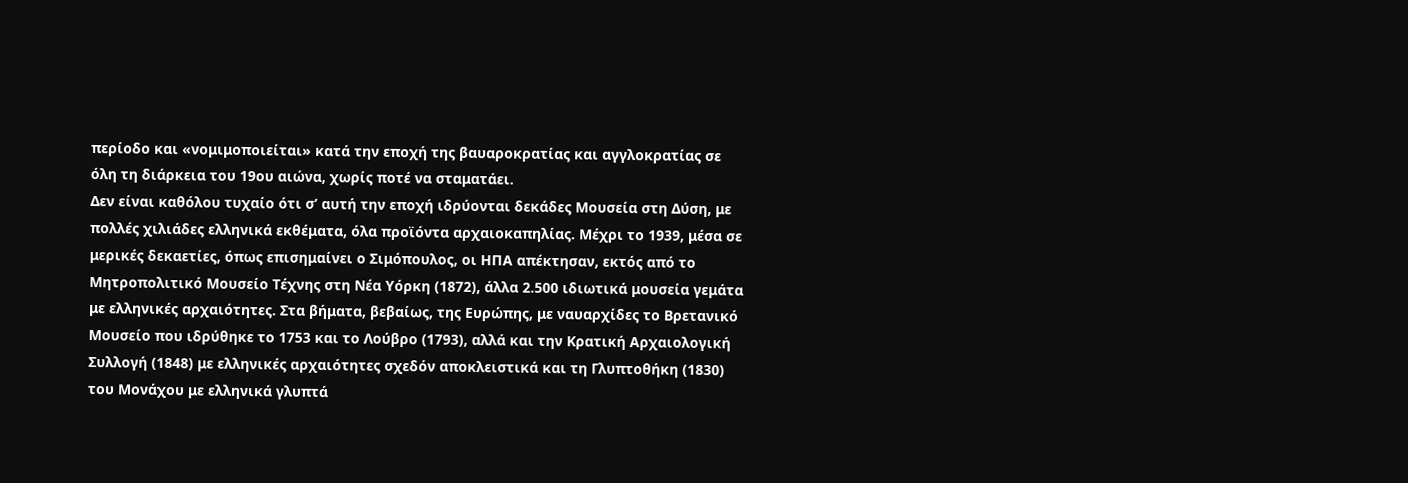περίοδο και «νομιμοποιείται» κατά την εποχή της βαυαροκρατίας και αγγλοκρατίας σε όλη τη διάρκεια του 19ου αιώνα, χωρίς ποτέ να σταματάει.
Δεν είναι καθόλου τυχαίο ότι σ’ αυτή την εποχή ιδρύονται δεκάδες Μουσεία στη Δύση, με πολλές χιλιάδες ελληνικά εκθέματα, όλα προϊόντα αρχαιοκαπηλίας. Μέχρι το 1939, μέσα σε μερικές δεκαετίες, όπως επισημαίνει ο Σιμόπουλος, οι ΗΠΑ απέκτησαν, εκτός από το Μητροπολιτικό Μουσείο Τέχνης στη Νέα Υόρκη (1872), άλλα 2.500 ιδιωτικά μουσεία γεμάτα με ελληνικές αρχαιότητες. Στα βήματα, βεβαίως, της Ευρώπης, με ναυαρχίδες το Βρετανικό Μουσείο που ιδρύθηκε το 1753 και το Λούβρο (1793), αλλά και την Κρατική Αρχαιολογική Συλλογή (1848) με ελληνικές αρχαιότητες σχεδόν αποκλειστικά και τη Γλυπτοθήκη (1830) του Μονάχου με ελληνικά γλυπτά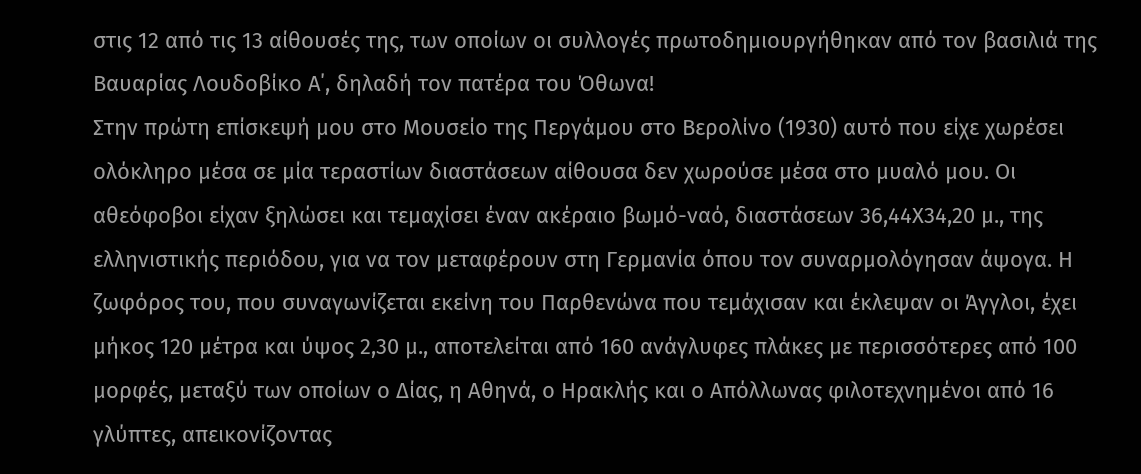στις 12 από τις 13 αίθουσές της, των οποίων οι συλλογές πρωτοδημιουργήθηκαν από τον βασιλιά της Βαυαρίας Λουδοβίκο Α΄, δηλαδή τον πατέρα του Όθωνα!
Στην πρώτη επίσκεψή μου στο Μουσείο της Περγάμου στο Βερολίνο (1930) αυτό που είχε χωρέσει ολόκληρο μέσα σε μία τεραστίων διαστάσεων αίθουσα δεν χωρούσε μέσα στο μυαλό μου. Οι αθεόφοβοι είχαν ξηλώσει και τεμαχίσει έναν ακέραιο βωμό-ναό, διαστάσεων 36,44Χ34,20 μ., της ελληνιστικής περιόδου, για να τον μεταφέρουν στη Γερμανία όπου τον συναρμολόγησαν άψογα. Η ζωφόρος του, που συναγωνίζεται εκείνη του Παρθενώνα που τεμάχισαν και έκλεψαν οι Άγγλοι, έχει μήκος 120 μέτρα και ύψος 2,30 μ., αποτελείται από 160 ανάγλυφες πλάκες με περισσότερες από 100 μορφές, μεταξύ των οποίων ο Δίας, η Αθηνά, ο Ηρακλής και ο Απόλλωνας φιλοτεχνημένοι από 16 γλύπτες, απεικονίζοντας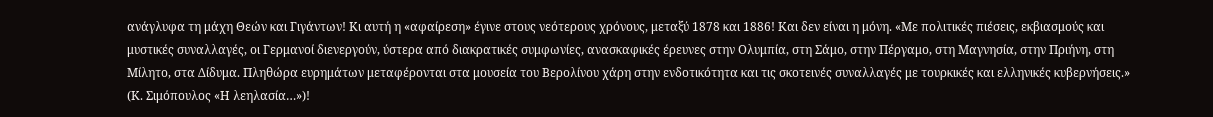ανάγλυφα τη μάχη Θεών και Γιγάντων! Κι αυτή η «αφαίρεση» έγινε στους νεότερους χρόνους, μεταξύ 1878 και 1886! Και δεν είναι η μόνη. «Με πολιτικές πιέσεις, εκβιασμούς και μυστικές συναλλαγές, οι Γερμανοί διενεργούν, ύστερα από διακρατικές συμφωνίες, ανασκαφικές έρευνες στην Ολυμπία, στη Σάμο, στην Πέργαμο, στη Μαγνησία, στην Πριήνη, στη Μίλητο, στα Δίδυμα. Πληθώρα ευρημάτων μεταφέρονται στα μουσεία του Βερολίνου χάρη στην ενδοτικότητα και τις σκοτεινές συναλλαγές με τουρκικές και ελληνικές κυβερνήσεις.» (Κ. Σιμόπουλος «Η λεηλασία…»)!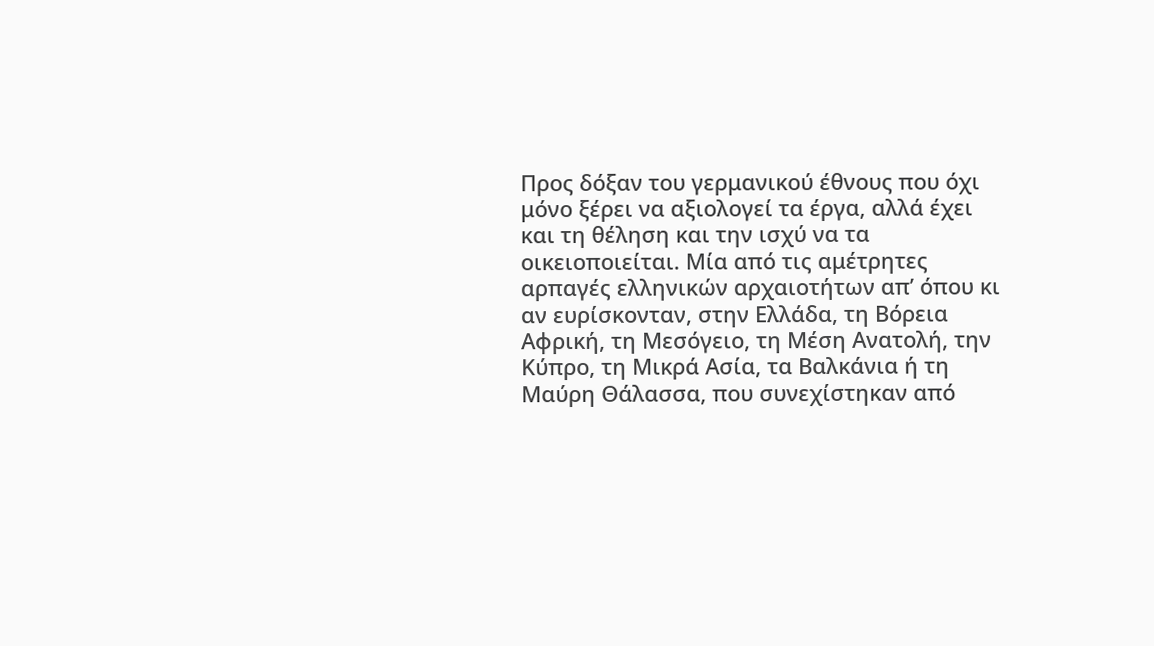Προς δόξαν του γερμανικού έθνους που όχι μόνο ξέρει να αξιολογεί τα έργα, αλλά έχει και τη θέληση και την ισχύ να τα οικειοποιείται. Μία από τις αμέτρητες αρπαγές ελληνικών αρχαιοτήτων απ’ όπου κι αν ευρίσκονταν, στην Ελλάδα, τη Βόρεια Αφρική, τη Μεσόγειο, τη Μέση Ανατολή, την Κύπρο, τη Μικρά Ασία, τα Βαλκάνια ή τη Μαύρη Θάλασσα, που συνεχίστηκαν από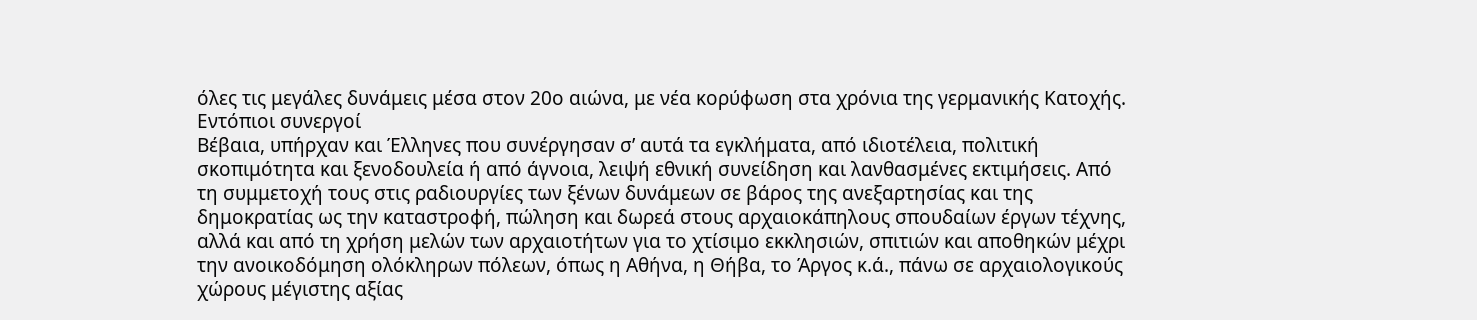όλες τις μεγάλες δυνάμεις μέσα στον 20ο αιώνα, με νέα κορύφωση στα χρόνια της γερμανικής Κατοχής.
Εντόπιοι συνεργοί
Βέβαια, υπήρχαν και Έλληνες που συνέργησαν σ’ αυτά τα εγκλήματα, από ιδιοτέλεια, πολιτική σκοπιμότητα και ξενοδουλεία ή από άγνοια, λειψή εθνική συνείδηση και λανθασμένες εκτιμήσεις. Από τη συμμετοχή τους στις ραδιουργίες των ξένων δυνάμεων σε βάρος της ανεξαρτησίας και της δημοκρατίας ως την καταστροφή, πώληση και δωρεά στους αρχαιοκάπηλους σπουδαίων έργων τέχνης, αλλά και από τη χρήση μελών των αρχαιοτήτων για το χτίσιμο εκκλησιών, σπιτιών και αποθηκών μέχρι την ανοικοδόμηση ολόκληρων πόλεων, όπως η Αθήνα, η Θήβα, το Άργος κ.ά., πάνω σε αρχαιολογικούς χώρους μέγιστης αξίας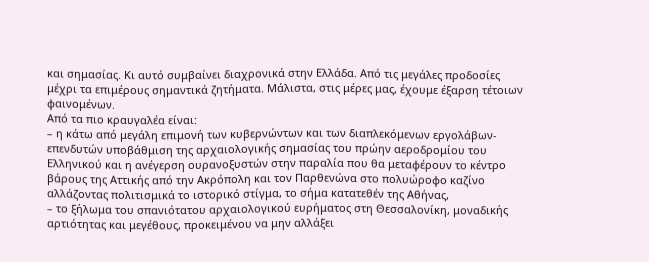και σημασίας. Κι αυτό συμβαίνει διαχρονικά στην Ελλάδα. Από τις μεγάλες προδοσίες μέχρι τα επιμέρους σημαντικά ζητήματα. Μάλιστα, στις μέρες μας, έχουμε έξαρση τέτοιων φαινομένων.
Από τα πιο κραυγαλέα είναι:
– η κάτω από μεγάλη επιμονή των κυβερνώντων και των διαπλεκόμενων εργολάβων-επενδυτών υποβάθμιση της αρχαιολογικής σημασίας του πρώην αεροδρομίου του Ελληνικού και η ανέγερση ουρανοξυστών στην παραλία που θα μεταφέρουν το κέντρο βάρους της Αττικής από την Ακρόπολη και τον Παρθενώνα στο πολυώροφο καζίνο αλλάζοντας πολιτισμικά το ιστορικό στίγμα, το σήμα κατατεθέν της Αθήνας,
– το ξήλωμα του σπανιότατου αρχαιολογικού ευρήματος στη Θεσσαλονίκη, μοναδικής αρτιότητας και μεγέθους, προκειμένου να μην αλλάξει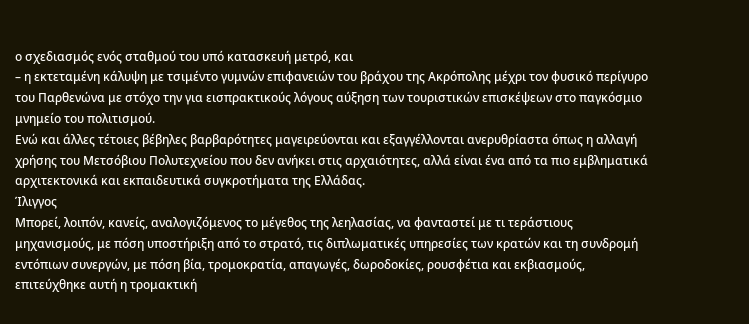ο σχεδιασμός ενός σταθμού του υπό κατασκευή μετρό, και
– η εκτεταμένη κάλυψη με τσιμέντο γυμνών επιφανειών του βράχου της Ακρόπολης μέχρι τον φυσικό περίγυρο του Παρθενώνα με στόχο την για εισπρακτικούς λόγους αύξηση των τουριστικών επισκέψεων στο παγκόσμιο μνημείο του πολιτισμού.
Ενώ και άλλες τέτοιες βέβηλες βαρβαρότητες μαγειρεύονται και εξαγγέλλονται ανερυθρίαστα όπως η αλλαγή χρήσης του Μετσόβιου Πολυτεχνείου που δεν ανήκει στις αρχαιότητες, αλλά είναι ένα από τα πιο εμβληματικά αρχιτεκτονικά και εκπαιδευτικά συγκροτήματα της Ελλάδας.
Ίλιγγος
Μπορεί, λοιπόν, κανείς, αναλογιζόμενος το μέγεθος της λεηλασίας, να φανταστεί με τι τεράστιους μηχανισμούς, με πόση υποστήριξη από το στρατό, τις διπλωματικές υπηρεσίες των κρατών και τη συνδρομή εντόπιων συνεργών, με πόση βία, τρομοκρατία, απαγωγές, δωροδοκίες, ρουσφέτια και εκβιασμούς, επιτεύχθηκε αυτή η τρομακτική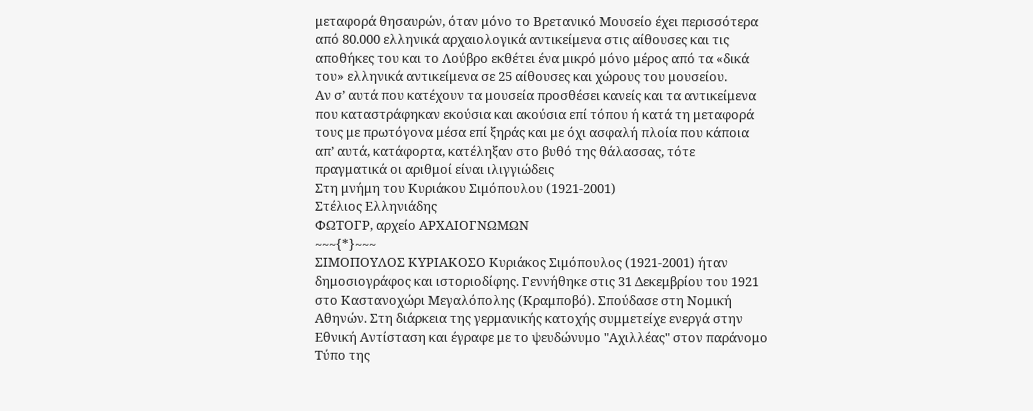μεταφορά θησαυρών, όταν μόνο το Βρετανικό Μουσείο έχει περισσότερα από 80.000 ελληνικά αρχαιολογικά αντικείμενα στις αίθουσες και τις αποθήκες του και το Λούβρο εκθέτει ένα μικρό μόνο μέρος από τα «δικά του» ελληνικά αντικείμενα σε 25 αίθουσες και χώρους του μουσείου.
Αν σ’ αυτά που κατέχουν τα μουσεία προσθέσει κανείς και τα αντικείμενα που καταστράφηκαν εκούσια και ακούσια επί τόπου ή κατά τη μεταφορά τους με πρωτόγονα μέσα επί ξηράς και με όχι ασφαλή πλοία που κάποια απ’ αυτά, κατάφορτα, κατέληξαν στο βυθό της θάλασσας, τότε πραγματικά οι αριθμοί είναι ιλιγγιώδεις
Στη μνήμη του Κυριάκου Σιμόπουλου (1921-2001)
Στέλιος Ελληνιάδης
ΦΩΤΟΓΡ, αρχείο ΑΡΧΑΙΟΓΝΩΜΩΝ
~~~{*}~~~
ΣΙΜΟΠΟΥΛΟΣ ΚΥΡΙΑΚΟΣΟ Κυριάκος Σιμόπουλος (1921-2001) ήταν δημοσιογράφος και ιστοριοδίφης. Γεννήθηκε στις 31 Δεκεμβρίου του 1921 στο Καστανοχώρι Μεγαλόπολης (Κραμποβό). Σπούδασε στη Νομική Αθηνών. Στη διάρκεια της γερμανικής κατοχής συμμετείχε ενεργά στην Εθνική Αντίσταση και έγραφε με το ψευδώνυμο "Αχιλλέας" στον παράνομο Τύπο της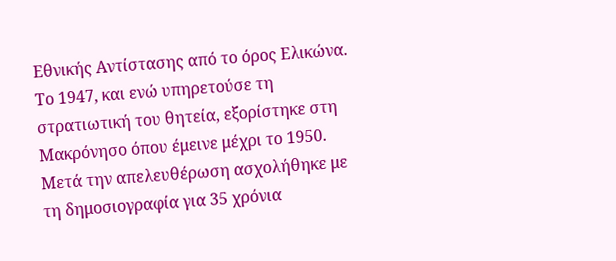Εθνικής Αντίστασης από το όρος Ελικώνα. Το 1947, και ενώ υπηρετούσε τη στρατιωτική του θητεία, εξορίστηκε στη Μακρόνησο όπου έμεινε μέχρι το 1950. Μετά την απελευθέρωση ασχολήθηκε με τη δημοσιογραφία για 35 χρόνια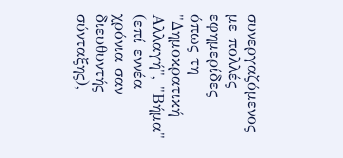συνεργαζόμενος με πολλές εφημερίδες όπως τη "Δημοκρατική Αλλαγή", "Βήμα" (επί εννέα χρόνια σαν διευθυντής σύνταξης),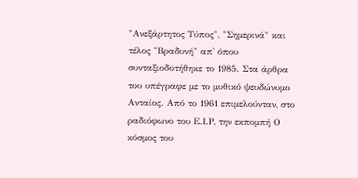"Ανεξάρτητος Τύπος", "Σημερινά" και τέλος "Βραδυνή" απ' όπου συνταξιοδοτήθηκε το 1985. Στα άρθρα του υπέγραφε με το μυθικό ψευδώνυμο Ανταίος. Από το 1961 επιμελούνταν, στο ραδιόφωνο του Ε.Ι.Ρ, την εκπομπή Ο κόσμος του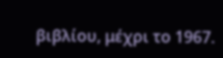βιβλίου, μέχρι το 1967.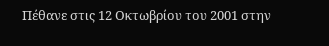Πέθανε στις 12 Οκτωβρίου του 2001 στην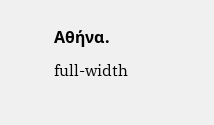Αθήνα.
full-width